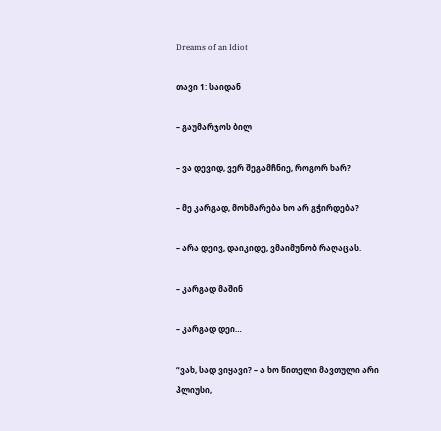Dreams of an Idiot

თავი 1: საიდან

– გაუმარჯოს ბილ

– ვა დევიდ, ვერ შეგამჩნიე, როგორ ხარ?

– მე კარგად, მოხმარება ხო არ გჭირდება?

– არა დეივ, დაიკიდე, ვმაიმუნობ რაღაცას.

– კარგად მაშინ

– კარგად დეი…

“ვახ, სად ვიყავი? – ა ხო წითელი მავთული არი პლიუსი,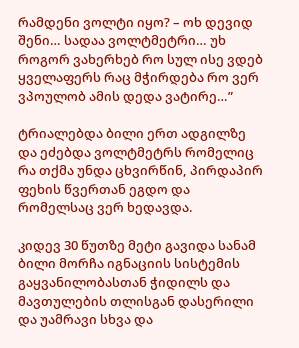რამდენი ვოლტი იყო? – ოხ დევიდ შენი… სადაა ვოლტმეტრი… უხ როგორ ვახერხებ რო სულ ისე ვდებ ყველაფერს რაც მჭირდება რო ვერ ვპოულობ ამის დედა ვატირე…”

ტრიალებდა ბილი ერთ ადგილზე და ეძებდა ვოლტმეტრს რომელიც რა თქმა უნდა ცხვირწინ, პირდაპირ ფეხის წვერთან ეგდო და რომელსაც ვერ ხედავდა.

კიდევ 30 წუთზე მეტი გავიდა სანამ ბილი მორჩა იგნაციის სისტემის გაყვანილობასთან ჭიდილს და მავთულების თლისგან დასერილი და უამრავი სხვა და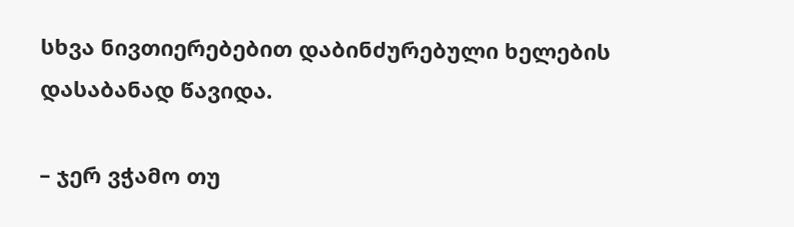სხვა ნივთიერებებით დაბინძურებული ხელების დასაბანად წავიდა.

– ჯერ ვჭამო თუ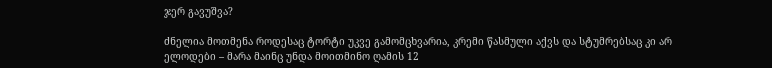ჯერ გავუშვა?

ძნელია მოთმენა როდესაც ტორტი უკვე გამომცხვარია, კრემი წასმული აქვს და სტუმრებსაც კი არ ელოდები – მარა მაინც უნდა მოითმინო ღამის 12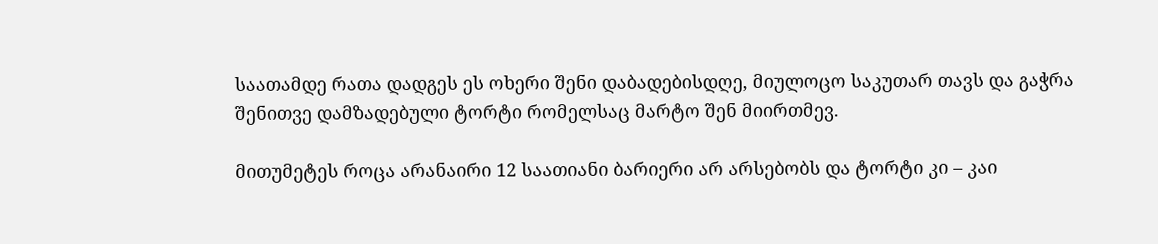საათამდე რათა დადგეს ეს ოხერი შენი დაბადებისდღე, მიულოცო საკუთარ თავს და გაჭრა შენითვე დამზადებული ტორტი რომელსაც მარტო შენ მიირთმევ.

მითუმეტეს როცა არანაირი 12 საათიანი ბარიერი არ არსებობს და ტორტი კი – კაი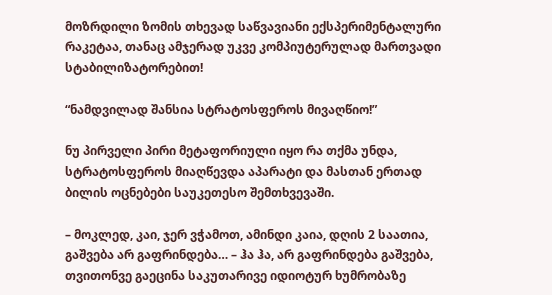მოზრდილი ზომის თხევად საწვავიანი ექსპერიმენტალური რაკეტაა, თანაც ამჯერად უკვე კომპიუტერულად მართვადი სტაბილიზატორებით!

“ნამდვილად შანსია სტრატოსფეროს მივაღწიო!”

ნუ პირველი პირი მეტაფორიული იყო რა თქმა უნდა, სტრატოსფეროს მიაღწევდა აპარატი და მასთან ერთად ბილის ოცნებები საუკეთესო შემთხვევაში.

– მოკლედ, კაი, ჯერ ვჭამოთ, ამინდი კაია, დღის 2 საათია, გაშვება არ გაფრინდება… – ჰა ჰა, არ გაფრინდება გაშვება, თვითონვე გაეცინა საკუთარივე იდიოტურ ხუმრობაზე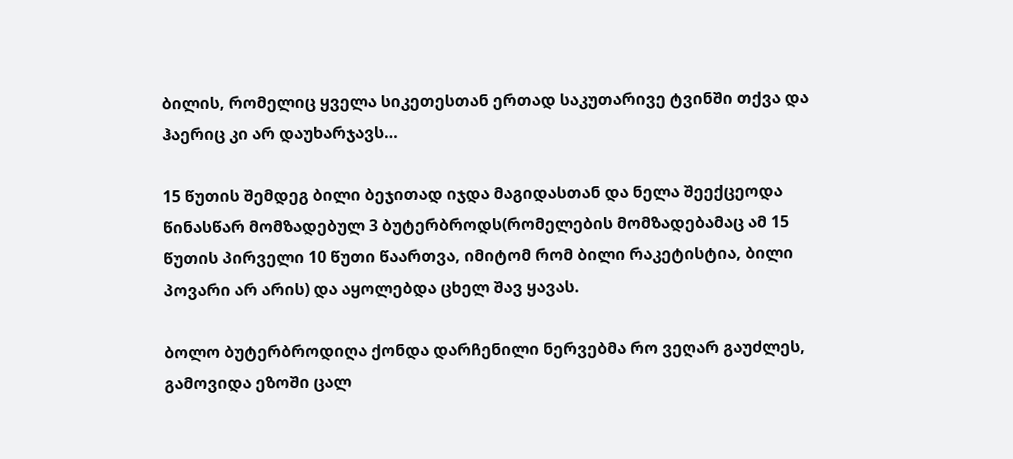ბილის, რომელიც ყველა სიკეთესთან ერთად საკუთარივე ტვინში თქვა და ჰაერიც კი არ დაუხარჯავს…

15 წუთის შემდეგ ბილი ბეჯითად იჯდა მაგიდასთან და ნელა შეექცეოდა წინასწარ მომზადებულ 3 ბუტერბროდს(რომელების მომზადებამაც ამ 15 წუთის პირველი 10 წუთი წაართვა, იმიტომ რომ ბილი რაკეტისტია, ბილი პოვარი არ არის) და აყოლებდა ცხელ შავ ყავას.

ბოლო ბუტერბროდიღა ქონდა დარჩენილი ნერვებმა რო ვეღარ გაუძლეს, გამოვიდა ეზოში ცალ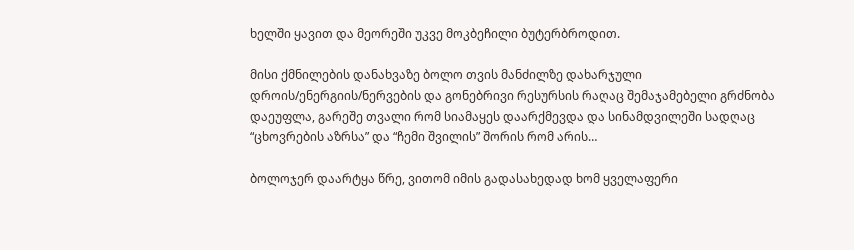ხელში ყავით და მეორეში უკვე მოკბეჩილი ბუტერბროდით.

მისი ქმნილების დანახვაზე ბოლო თვის მანძილზე დახარჯული დროის/ენერგიის/ნერვების და გონებრივი რესურსის რაღაც შემაჯამებელი გრძნობა დაეუფლა, გარეშე თვალი რომ სიამაყეს დაარქმევდა და სინამდვილეში სადღაც “ცხოვრების აზრსა” და “ჩემი შვილის” შორის რომ არის…

ბოლოჯერ დაარტყა წრე, ვითომ იმის გადასახედად ხომ ყველაფერი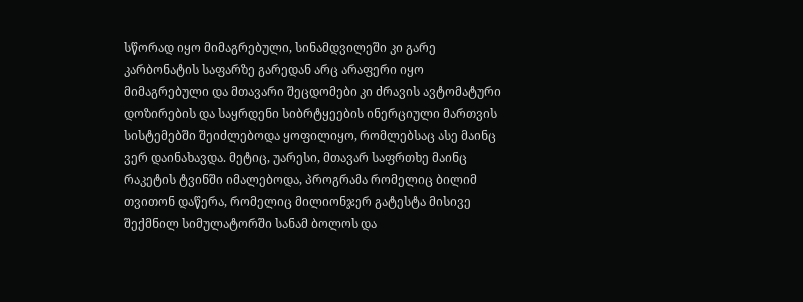სწორად იყო მიმაგრებული, სინამდვილეში კი გარე კარბონატის საფარზე გარედან არც არაფერი იყო მიმაგრებული და მთავარი შეცდომები კი ძრავის ავტომატური დოზირების და საყრდენი სიბრტყეების ინერციული მართვის სისტემებში შეიძლებოდა ყოფილიყო, რომლებსაც ასე მაინც ვერ დაინახავდა. მეტიც, უარესი, მთავარ საფრთხე მაინც რაკეტის ტვინში იმალებოდა, პროგრამა რომელიც ბილიმ თვითონ დაწერა, რომელიც მილიონჯერ გატესტა მისივე შექმნილ სიმულატორში სანამ ბოლოს და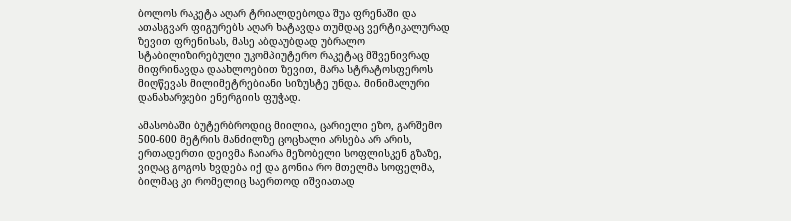ბოლოს რაკეტა აღარ ტრიალდებოდა შუა ფრენაში და ათასგვარ ფიგურებს აღარ ხატავდა თუმდაც ვერტიკალურად ზევით ფრენისას, მასე აბდაუბდად უბრალო სტაბილიზირებული უკომპიუტერო რაკეტაც მშვენივრად მიფრინავდა დაახლოებით ზევით, მარა სტრატოსფეროს მიღწევას მილიმეტრებიანი სიზუსტე უნდა. მინიმალური დანახარჯები ენერგიის ფუჭად.

ამასობაში ბუტერბროდიც მიილია, ცარიელი ეზო, გარშემო 500-600 მეტრის მანძილზე ცოცხალი არსება არ არის, ერთადერთი დეივმა ჩაიარა მეზობელი სოფლისკენ გზაზე, ვიღაც გოგოს ხვდება იქ და გონია რო მთელმა სოფელმა, ბილმაც კი რომელიც საერთოდ იშვიათად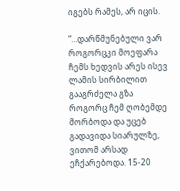იგებს რამეს, არ იცის.

“…დარწმუნებული ვარ როგორცკი მოეფარა ჩემს ხედვის არეს ისევ ლამის სირბილით გააგრძელა გზა როგორც ჩემ ღობემდე მორბოდა და უცებ გადავიდა სიარულზე, ვითომ არსად ეჩქარებოდა. 15-20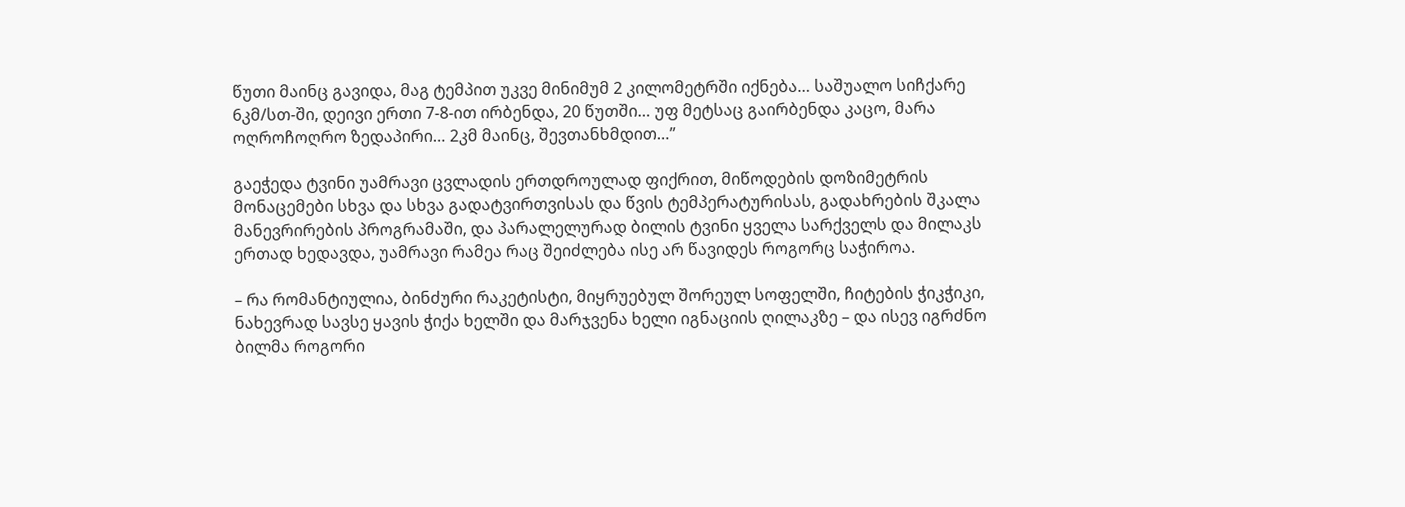წუთი მაინც გავიდა, მაგ ტემპით უკვე მინიმუმ 2 კილომეტრში იქნება… საშუალო სიჩქარე 6კმ/სთ-ში, დეივი ერთი 7-8-ით ირბენდა, 20 წუთში… უფ მეტსაც გაირბენდა კაცო, მარა ოღროჩოღრო ზედაპირი… 2კმ მაინც, შევთანხმდით…”

გაეჭედა ტვინი უამრავი ცვლადის ერთდროულად ფიქრით, მიწოდების დოზიმეტრის მონაცემები სხვა და სხვა გადატვირთვისას და წვის ტემპერატურისას, გადახრების შკალა მანევრირების პროგრამაში, და პარალელურად ბილის ტვინი ყველა სარქველს და მილაკს ერთად ხედავდა, უამრავი რამეა რაც შეიძლება ისე არ წავიდეს როგორც საჭიროა.

– რა რომანტიულია, ბინძური რაკეტისტი, მიყრუებულ შორეულ სოფელში, ჩიტების ჭიკჭიკი, ნახევრად სავსე ყავის ჭიქა ხელში და მარჯვენა ხელი იგნაციის ღილაკზე – და ისევ იგრძნო ბილმა როგორი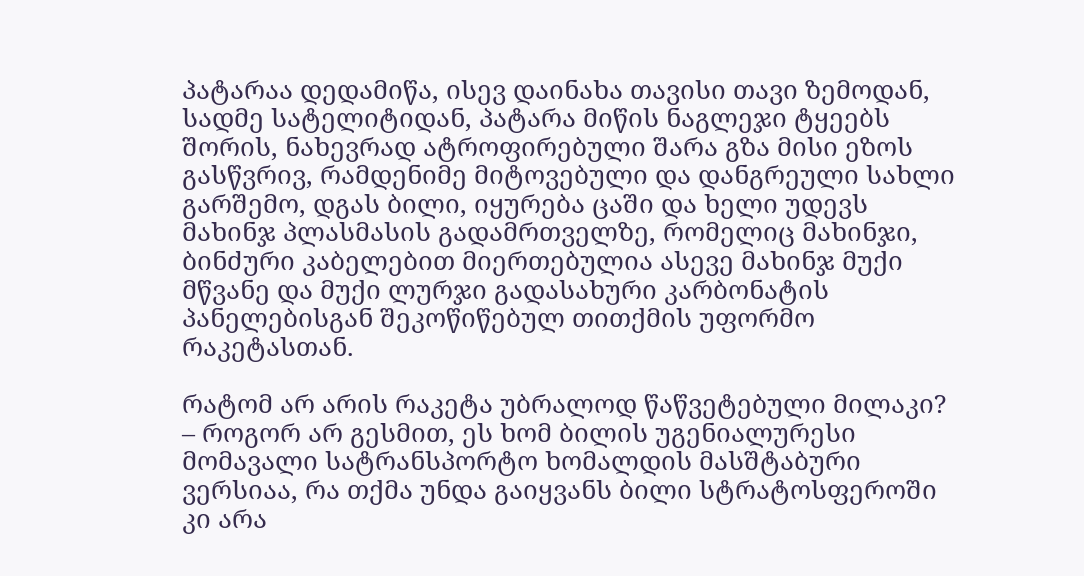პატარაა დედამიწა, ისევ დაინახა თავისი თავი ზემოდან, სადმე სატელიტიდან, პატარა მიწის ნაგლეჯი ტყეებს შორის, ნახევრად ატროფირებული შარა გზა მისი ეზოს გასწვრივ, რამდენიმე მიტოვებული და დანგრეული სახლი გარშემო, დგას ბილი, იყურება ცაში და ხელი უდევს მახინჯ პლასმასის გადამრთველზე, რომელიც მახინჯი, ბინძური კაბელებით მიერთებულია ასევე მახინჯ მუქი მწვანე და მუქი ლურჯი გადასახური კარბონატის პანელებისგან შეკოწიწებულ თითქმის უფორმო რაკეტასთან.

რატომ არ არის რაკეტა უბრალოდ წაწვეტებული მილაკი? – როგორ არ გესმით, ეს ხომ ბილის უგენიალურესი მომავალი სატრანსპორტო ხომალდის მასშტაბური ვერსიაა, რა თქმა უნდა გაიყვანს ბილი სტრატოსფეროში კი არა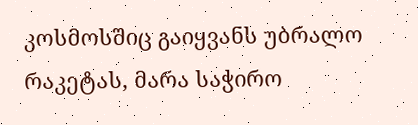კოსმოსშიც გაიყვანს უბრალო რაკეტას, მარა საჭირო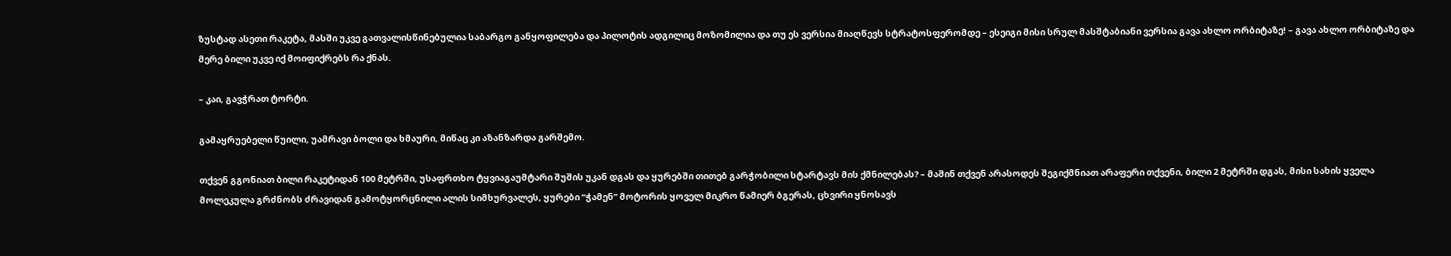ზუსტად ასეთი რაკეტა, მასში უკვე გათვალისწინებულია საბარგო განყოფილება და პილოტის ადგილიც მოზომილია და თუ ეს ვერსია მიაღწევს სტრატოსფერომდე – ესეიგი მისი სრულ მასშტაბიანი ვერსია გავა ახლო ორბიტაზე! – გავა ახლო ორბიტაზე და მერე ბილი უკვე იქ მოიფიქრებს რა ქნას.

– კაი, გავჭრათ ტორტი.

გამაყრუებელი წუილი, უამრავი ბოლი და ხმაური, მიწაც კი აზანზარდა გარშემო.

თქვენ გგონიათ ბილი რაკეტიდან 100 მეტრში, უსაფრთხო ტყვიაგაუმტარი შუშის უკან დგას და ყურებში თითებ გარჭობილი სტარტავს მის ქმნილებას? – მაშინ თქვენ არასოდეს შეგიქმნიათ არაფერი თქვენი, ბილი 2 მეტრში დგას, მისი სახის ყველა მოლეკულა გრძნობს ძრავიდან გამოტყორცნილი ალის სიმხურვალეს, ყურები “ჭამენ” მოტორის ყოველ მიკრო წამიერ ბგერას, ცხვირი ყნოსავს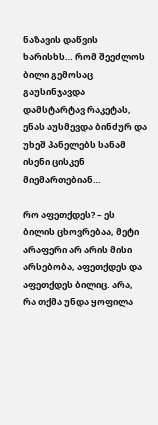ნაზავის დაწვის ხარისხს… რომ შეეძლოს ბილი გემოსაც გაუსინჯავდა დამსტარტავ რაკეტას, ენას აუსმევდა ბინძურ და უხეშ პანელებს სანამ ისენი ცისკენ მიემართებიან…

რო აფეთქდეს? – ეს ბილის ცხოვრებაა, მეტი არაფერი არ არის მისი არსებობა, აფეთქდეს და აფეთქდეს ბილიც. არა, რა თქმა უნდა ყოფილა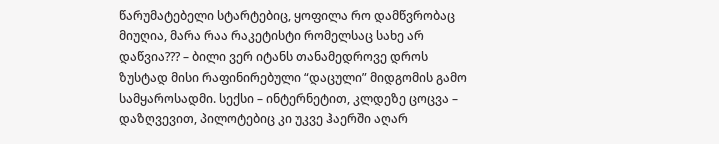წარუმატებელი სტარტებიც, ყოფილა რო დამწვრობაც მიუღია, მარა რაა რაკეტისტი რომელსაც სახე არ დაწვია??? – ბილი ვერ იტანს თანამედროვე დროს ზუსტად მისი რაფინირებული “დაცული” მიდგომის გამო სამყაროსადმი. სექსი – ინტერნეტით, კლდეზე ცოცვა – დაზღვევით, პილოტებიც კი უკვე ჰაერში აღარ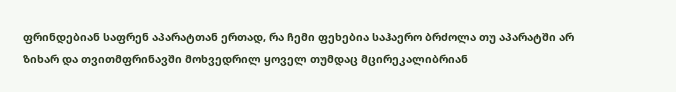ფრინდებიან საფრენ აპარატთან ერთად, რა ჩემი ფეხებია საჰაერო ბრძოლა თუ აპარატში არ ზიხარ და თვითმფრინავში მოხვედრილ ყოველ თუმდაც მცირეკალიბრიან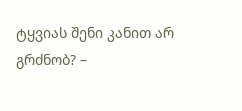ტყვიას შენი კანით არ გრძნობ? –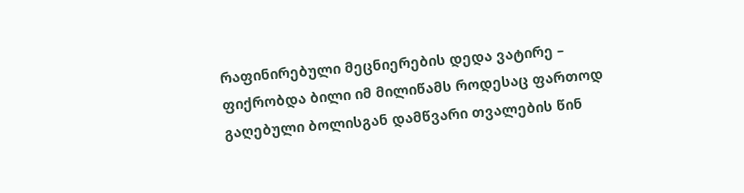რაფინირებული მეცნიერების დედა ვატირე – ფიქრობდა ბილი იმ მილიწამს როდესაც ფართოდ გაღებული ბოლისგან დამწვარი თვალების წინ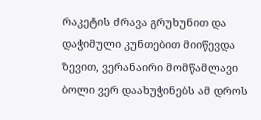რაკეტის ძრავა გრუხუნით და დაჭიმული კუნთებით მიიწევდა ზევით, ვერანაირი მომწამლავი ბოლი ვერ დაახუჭინებს ამ დროს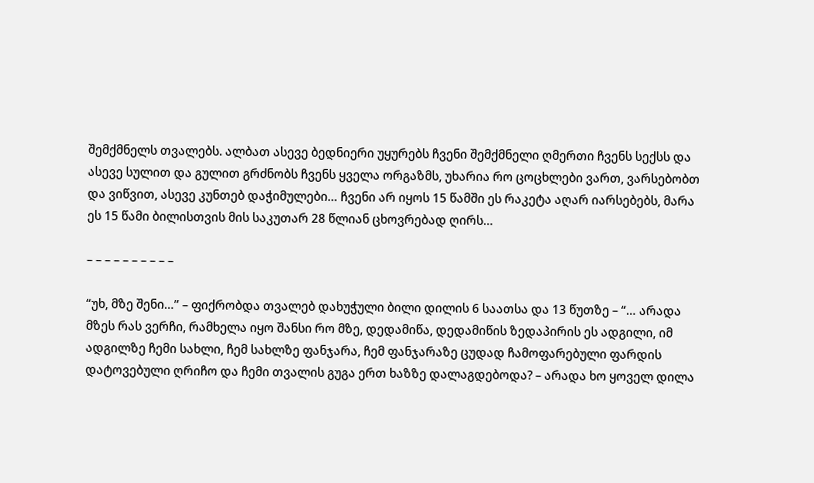შემქმნელს თვალებს. ალბათ ასევე ბედნიერი უყურებს ჩვენი შემქმნელი ღმერთი ჩვენს სექსს და ასევე სულით და გულით გრძნობს ჩვენს ყველა ორგაზმს, უხარია რო ცოცხლები ვართ, ვარსებობთ და ვიწვით, ასევე კუნთებ დაჭიმულები… ჩვენი არ იყოს 15 წამში ეს რაკეტა აღარ იარსებებს, მარა ეს 15 წამი ბილისთვის მის საკუთარ 28 წლიან ცხოვრებად ღირს…

– – – – – – – – – –

“უხ, მზე შენი…” – ფიქრობდა თვალებ დახუჭული ბილი დილის 6 საათსა და 13 წუთზე – “… არადა მზეს რას ვერჩი, რამხელა იყო შანსი რო მზე, დედამიწა, დედამიწის ზედაპირის ეს ადგილი, იმ ადგილზე ჩემი სახლი, ჩემ სახლზე ფანჯარა, ჩემ ფანჯარაზე ცუდად ჩამოფარებული ფარდის დატოვებული ღრიჩო და ჩემი თვალის გუგა ერთ ხაზზე დალაგდებოდა? – არადა ხო ყოველ დილა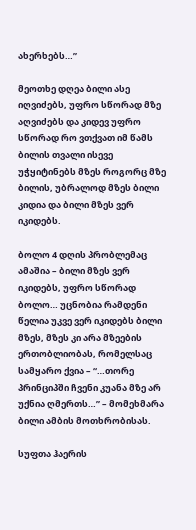ახერხებს…”

მეოთხე დღეა ბილი ასე იღვიძებს, უფრო სწორად მზე აღვიძებს და კიდევ უფრო სწორად რო ვთქვათ იმ წამს ბილის თვალი ისევე უჭყიტინებს მზეს როგორც მზე ბილის, უბრალოდ მზეს ბილი კიდია და ბილი მზეს ვერ იკიდებს.

ბოლო 4 დღის პრობლემაც ამაშია – ბილი მზეს ვერ იკიდებს, უფრო სწორად ბოლო… უცნობია რამდენი წელია უკვე ვერ იკიდებს ბილი მზეს, მზეს კი არა მზეების ერთობლიობას, რომელსაც სამყარო ქვია – “…თორე პრინციპში ჩვენი კუანა მზე არ უქნია ღმერთს…” – მომეხმარა ბილი ამბის მოთხრობისას.

სუფთა ჰაერის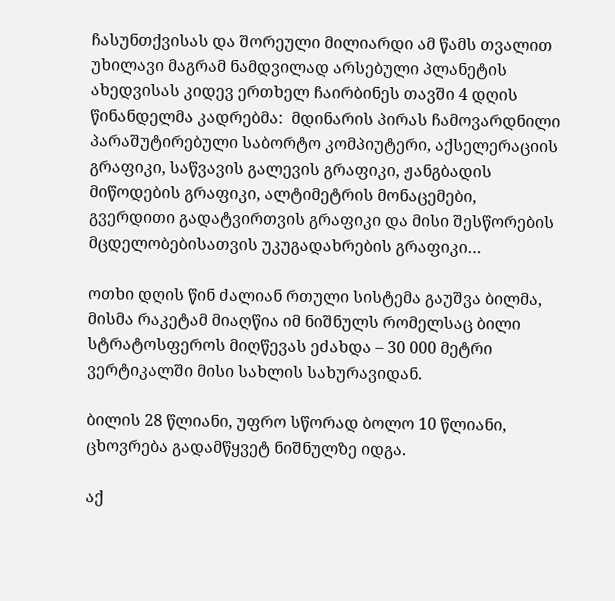ჩასუნთქვისას და შორეული მილიარდი ამ წამს თვალით უხილავი მაგრამ ნამდვილად არსებული პლანეტის ახედვისას კიდევ ერთხელ ჩაირბინეს თავში 4 დღის წინანდელმა კადრებმა:  მდინარის პირას ჩამოვარდნილი პარაშუტირებული საბორტო კომპიუტერი, აქსელერაციის გრაფიკი, საწვავის გალევის გრაფიკი, ჟანგბადის მიწოდების გრაფიკი, ალტიმეტრის მონაცემები, გვერდითი გადატვირთვის გრაფიკი და მისი შესწორების მცდელობებისათვის უკუგადახრების გრაფიკი…

ოთხი დღის წინ ძალიან რთული სისტემა გაუშვა ბილმა, მისმა რაკეტამ მიაღწია იმ ნიშნულს რომელსაც ბილი სტრატოსფეროს მიღწევას ეძახდა – 30 000 მეტრი ვერტიკალში მისი სახლის სახურავიდან.

ბილის 28 წლიანი, უფრო სწორად ბოლო 10 წლიანი, ცხოვრება გადამწყვეტ ნიშნულზე იდგა.

აქ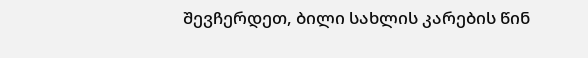შევჩერდეთ, ბილი სახლის კარების წინ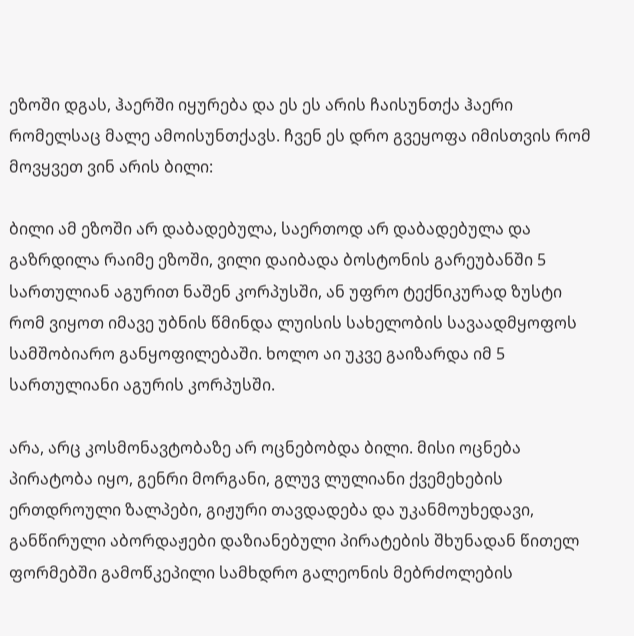ეზოში დგას, ჰაერში იყურება და ეს ეს არის ჩაისუნთქა ჰაერი რომელსაც მალე ამოისუნთქავს. ჩვენ ეს დრო გვეყოფა იმისთვის რომ მოვყვეთ ვინ არის ბილი:

ბილი ამ ეზოში არ დაბადებულა, საერთოდ არ დაბადებულა და გაზრდილა რაიმე ეზოში, ვილი დაიბადა ბოსტონის გარეუბანში 5 სართულიან აგურით ნაშენ კორპუსში, ან უფრო ტექნიკურად ზუსტი რომ ვიყოთ იმავე უბნის წმინდა ლუისის სახელობის სავაადმყოფოს სამშობიარო განყოფილებაში. ხოლო აი უკვე გაიზარდა იმ 5 სართულიანი აგურის კორპუსში.

არა, არც კოსმონავტობაზე არ ოცნებობდა ბილი. მისი ოცნება პირატობა იყო, გენრი მორგანი, გლუვ ლულიანი ქვემეხების ერთდროული ზალპები, გიჟური თავდადება და უკანმოუხედავი, განწირული აბორდაჟები დაზიანებული პირატების შხუნადან წითელ ფორმებში გამოწკეპილი სამხდრო გალეონის მებრძოლების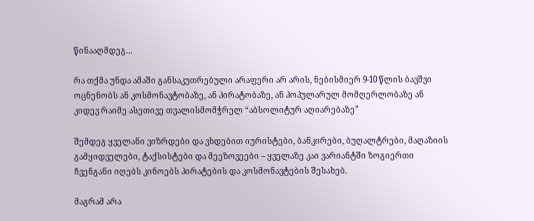წინააღმდეგ…

რა თქმა უნდა ამაში განსაკუთრებული არაფერი არ არის, ნებისმიერ 9-10 წლის ბავშვი ოცნენობს ან კოსმონავტობაზე, ან პირატობაზე, ან პოპულარულ მომღერლობაზე ან კიდევ რაიმე ასეთივე თვალისმომჭრელ “აბსოლიტურ აღიარებაზე”

შემდეგ ყველანი ვიზრდები და ვხდებით იურისტები, ბანკირები, ბუღალტრები, მაღაზიის გამყიდველები, ტაქსისტები და მეეზოვეები – ყველაზე კაი ვარიანტში ზოგიერთი ჩვენგანი იღებს კინოებს პირატების და კოსმონავტების შესახებ.

მაგრამ არა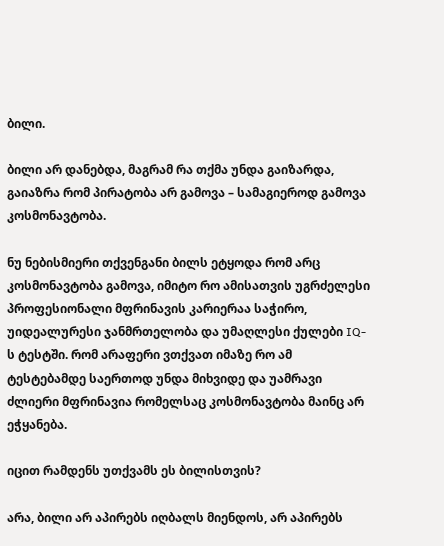ბილი.

ბილი არ დანებდა, მაგრამ რა თქმა უნდა გაიზარდა, გაიაზრა რომ პირატობა არ გამოვა – სამაგიეროდ გამოვა კოსმონავტობა.

ნუ ნებისმიერი თქვენგანი ბილს ეტყოდა რომ არც კოსმონავტობა გამოვა, იმიტო რო ამისათვის უგრძელესი პროფესიონალი მფრინავის კარიერაა საჭირო, უიდეალურესი ჯანმრთელობა და უმაღლესი ქულები IQ-ს ტესტში. რომ არაფერი ვთქვათ იმაზე რო ამ ტესტებამდე საერთოდ უნდა მიხვიდე და უამრავი ძლიერი მფრინავია რომელსაც კოსმონავტობა მაინც არ ეჭყანება.

იცით რამდენს უთქვამს ეს ბილისთვის?

არა, ბილი არ აპირებს იღბალს მიენდოს, არ აპირებს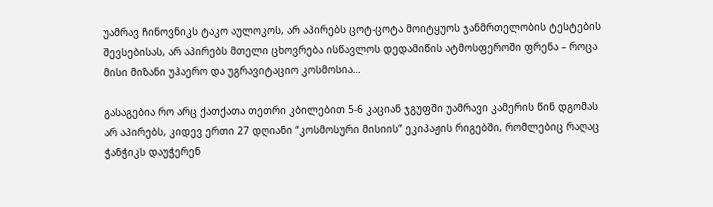უამრავ ჩინოვნიკს ტაკო აულოკოს, არ აპირებს ცოტ-ცოტა მოიტყუოს ჯანმრთელობის ტესტების შევსებისას, არ აპირებს მთელი ცხოვრება ისწავლოს დედამიწის ატმოსფეროში ფრენა – როცა მისი მიზანი უჰაერო და უგრავიტაციო კოსმოსია…

გასაგებია რო არც ქათქათა თეთრი კბილებით 5-6 კაციან ჯგუფში უამრავი კამერის წინ დგომას არ აპირებს, კიდევ ერთი 27 დღიანი “კოსმოსური მისიის” ეკიპაჟის რიგებში, რომლებიც რაღაც ჭანჭიკს დაუჭერენ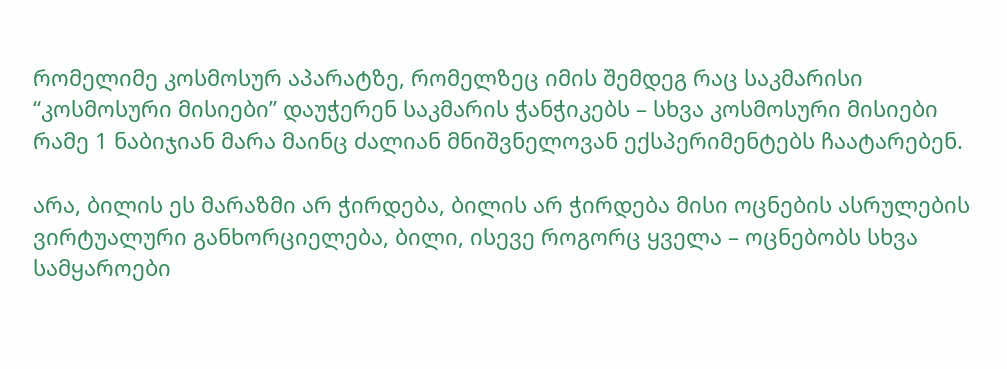რომელიმე კოსმოსურ აპარატზე, რომელზეც იმის შემდეგ რაც საკმარისი “კოსმოსური მისიები” დაუჭერენ საკმარის ჭანჭიკებს – სხვა კოსმოსური მისიები რამე 1 ნაბიჯიან მარა მაინც ძალიან მნიშვნელოვან ექსპერიმენტებს ჩაატარებენ.

არა, ბილის ეს მარაზმი არ ჭირდება, ბილის არ ჭირდება მისი ოცნების ასრულების ვირტუალური განხორციელება, ბილი, ისევე როგორც ყველა – ოცნებობს სხვა სამყაროები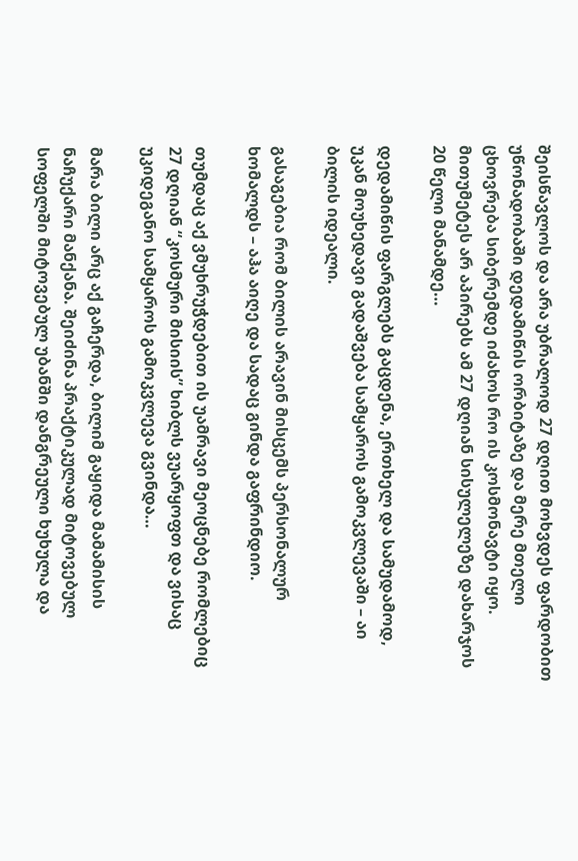შეისწავლოს და არა უბრალოდ 27 დღით მოხვდეს ფარდობით უწონადობაში დედამიწის ორბიტაზე და მერე მთელი ცხოვრება სიბერემდე იძახოს რო ის კოსმონავტი იყო. მითუმეტეს არ აპირებს ამ 27 დღიან სისულელეზე დახარჯოს 20 წელი მანამდე…

დედამიწის ფარგლებს გაცდენა, ერთხელ და სამუდამოდ, უკან მოუხედავი გადაშვება სამყაროს გამოკვლევაში – აი ბილის იდეალი.

გასაგებია რომ ბილის არავინ მისცემს პერსონალურ ხომალდს – აჰა აიღე და სადაც გინდა გაფრინდიო.

თუმდაც აქ ვმუხრუჭდებით ის უამრავი მეოცნებე რომლებიც 27 დღიან “კოსმური მისიის” ხიბლს ვუარყოფთ და ვისაც უკიდეგანო სამყაროს გამოკვლევა გვინდა…

მარა ბილი არც აქ გაჩერდა, ბილიმ გაყიდა მამამისის ნაჩუქარი მანქანა. შეიძინა პრაქტიკულად მიტოვებულ სოფელში მიტოვებულ უბანში დანგრეული ხუხულა და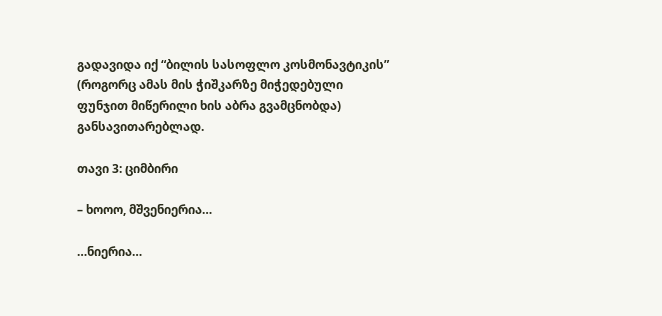გადავიდა იქ “ბილის სასოფლო კოსმონავტიკის” (როგორც ამას მის ჭიშკარზე მიჭედებული ფუნჯით მიწერილი ხის აბრა გვამცნობდა) განსავითარებლად.

თავი 3: ციმბირი

– ხოოო, მშვენიერია…

…ნიერია…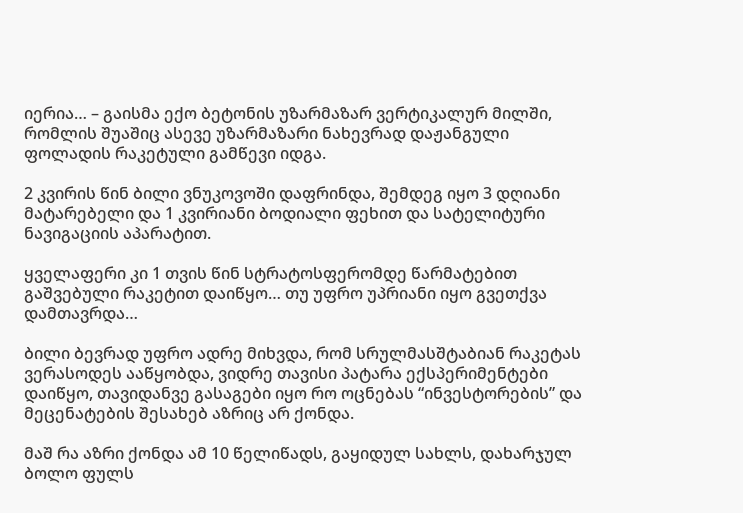იერია… – გაისმა ექო ბეტონის უზარმაზარ ვერტიკალურ მილში, რომლის შუაშიც ასევე უზარმაზარი ნახევრად დაჟანგული ფოლადის რაკეტული გამწევი იდგა.

2 კვირის წინ ბილი ვნუკოვოში დაფრინდა, შემდეგ იყო 3 დღიანი მატარებელი და 1 კვირიანი ბოდიალი ფეხით და სატელიტური ნავიგაციის აპარატით.

ყველაფერი კი 1 თვის წინ სტრატოსფერომდე წარმატებით გაშვებული რაკეტით დაიწყო… თუ უფრო უპრიანი იყო გვეთქვა დამთავრდა…

ბილი ბევრად უფრო ადრე მიხვდა, რომ სრულმასშტაბიან რაკეტას ვერასოდეს ააწყობდა, ვიდრე თავისი პატარა ექსპერიმენტები დაიწყო, თავიდანვე გასაგები იყო რო ოცნებას “ინვესტორების” და მეცენატების შესახებ აზრიც არ ქონდა.

მაშ რა აზრი ქონდა ამ 10 წელიწადს, გაყიდულ სახლს, დახარჯულ ბოლო ფულს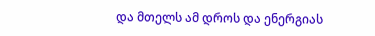და მთელს ამ დროს და ენერგიას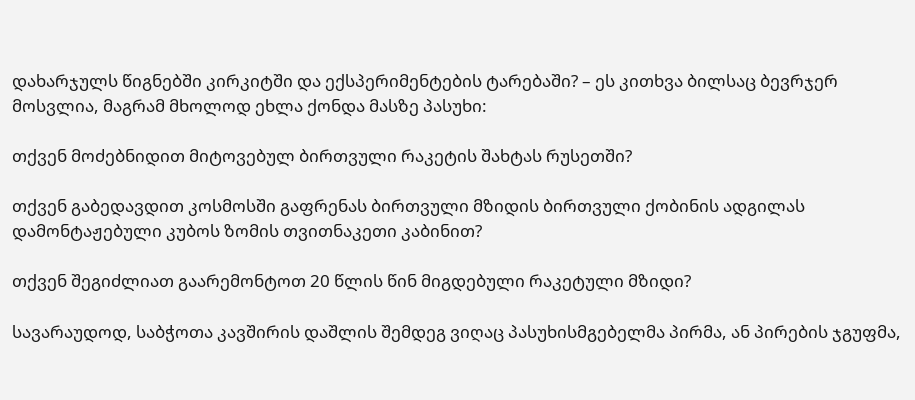დახარჯულს წიგნებში კირკიტში და ექსპერიმენტების ტარებაში? – ეს კითხვა ბილსაც ბევრჯერ მოსვლია, მაგრამ მხოლოდ ეხლა ქონდა მასზე პასუხი:

თქვენ მოძებნიდით მიტოვებულ ბირთვული რაკეტის შახტას რუსეთში?

თქვენ გაბედავდით კოსმოსში გაფრენას ბირთვული მზიდის ბირთვული ქობინის ადგილას დამონტაჟებული კუბოს ზომის თვითნაკეთი კაბინით?

თქვენ შეგიძლიათ გაარემონტოთ 20 წლის წინ მიგდებული რაკეტული მზიდი?

სავარაუდოდ, საბჭოთა კავშირის დაშლის შემდეგ ვიღაც პასუხისმგებელმა პირმა, ან პირების ჯგუფმა,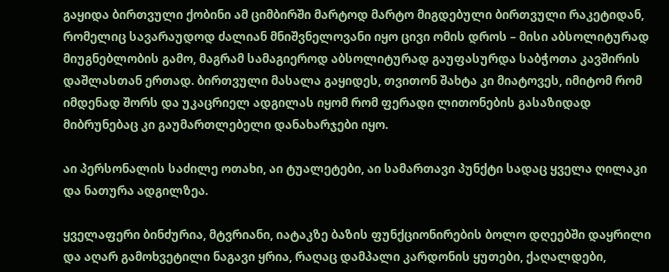გაყიდა ბირთვული ქობინი ამ ციმბირში მარტოდ მარტო მიგდებული ბირთვული რაკეტიდან, რომელიც სავარაუდოდ ძალიან მნიშვნელოვანი იყო ცივი ომის დროს – მისი აბსოლიტურად მიუგნებლობის გამო, მაგრამ სამაგიეროდ აბსოლიტურად გაუფასურდა საბჭოთა კავშირის დაშლასთან ერთად. ბირთვული მასალა გაყიდეს, თვითონ შახტა კი მიატოვეს, იმიტომ რომ იმდენად შორს და უკაცრიელ ადგილას იყომ რომ ფერადი ლითონების გასაზიდად მიბრუნებაც კი გაუმართლებელი დანახარჯები იყო.

აი პერსონალის საძილე ოთახი, აი ტუალეტები, აი სამართავი პუნქტი სადაც ყველა ღილაკი და ნათურა ადგილზეა.

ყველაფერი ბინძურია, მტვრიანი, იატაკზე ბაზის ფუნქციონირების ბოლო დღეებში დაყრილი და აღარ გამოხვეტილი ნაგავი ყრია, რაღაც დამპალი კარდონის ყუთები, ქაღალდები,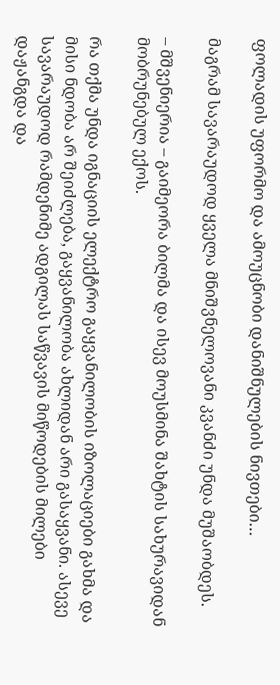ფოლადის უფორმო და ამოუცნობი დანიშნულების ნივთები…

მაგრამ სავარაუდოდ ყველა მნიშვნელოვანი კვანძი უნდა მუშაობდეს.

– მშვენიერია – გაიმეორა ბილმა და ისევ მოუსმინა შახტის სახურავიდან მობრუნებულ ექოს.

რა თქმა უნდა იგნაციის ელექტრო გაყვანილობის იზოლაციები გახმა და მისი ნდობა არ შეიძლება, გაყვანილობა ახლიდან არი გასაყვანი. ასევე სავარაუდოდ რამდენიმე ადგილას საწვავის მიწოდების მილები დაჟანგდა და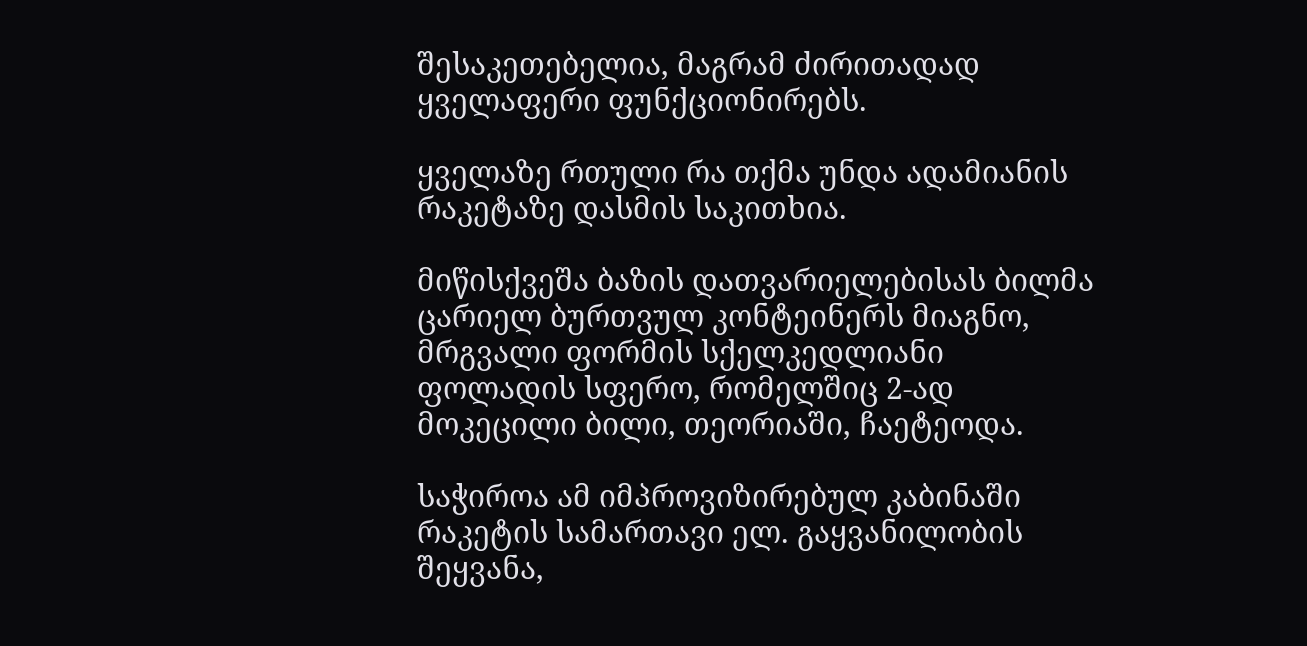შესაკეთებელია, მაგრამ ძირითადად ყველაფერი ფუნქციონირებს.

ყველაზე რთული რა თქმა უნდა ადამიანის რაკეტაზე დასმის საკითხია.

მიწისქვეშა ბაზის დათვარიელებისას ბილმა ცარიელ ბურთვულ კონტეინერს მიაგნო, მრგვალი ფორმის სქელკედლიანი ფოლადის სფერო, რომელშიც 2-ად მოკეცილი ბილი, თეორიაში, ჩაეტეოდა.

საჭიროა ამ იმპროვიზირებულ კაბინაში რაკეტის სამართავი ელ. გაყვანილობის შეყვანა,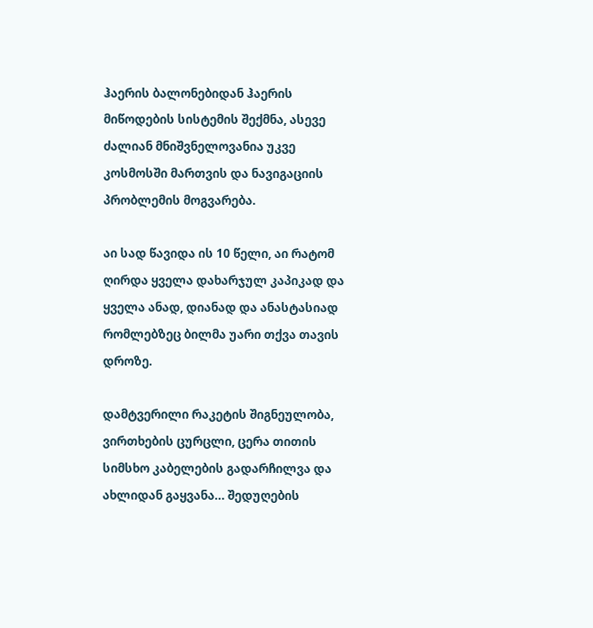ჰაერის ბალონებიდან ჰაერის მიწოდების სისტემის შექმნა, ასევე ძალიან მნიშვნელოვანია უკვე კოსმოსში მართვის და ნავიგაციის პრობლემის მოგვარება.

აი სად წავიდა ის 10 წელი, აი რატომ ღირდა ყველა დახარჯულ კაპიკად და ყველა ანად, დიანად და ანასტასიად რომლებზეც ბილმა უარი თქვა თავის დროზე.

დამტვერილი რაკეტის შიგნეულობა, ვირთხების ცურცლი, ცერა თითის სიმსხო კაბელების გადარჩილვა და ახლიდან გაყვანა… შედუღების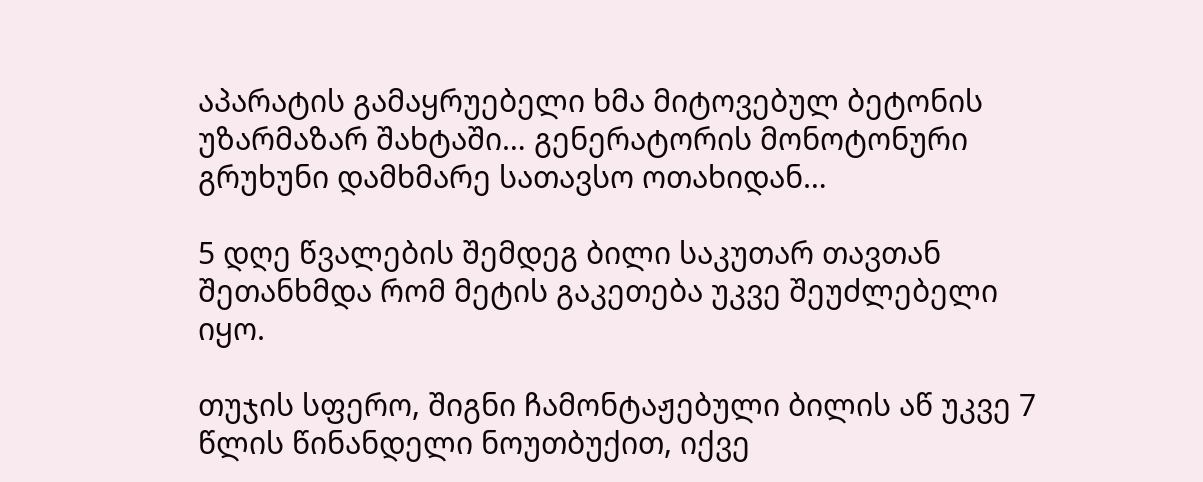აპარატის გამაყრუებელი ხმა მიტოვებულ ბეტონის უზარმაზარ შახტაში… გენერატორის მონოტონური გრუხუნი დამხმარე სათავსო ოთახიდან…

5 დღე წვალების შემდეგ ბილი საკუთარ თავთან შეთანხმდა რომ მეტის გაკეთება უკვე შეუძლებელი იყო.

თუჯის სფერო, შიგნი ჩამონტაჟებული ბილის აწ უკვე 7 წლის წინანდელი ნოუთბუქით, იქვე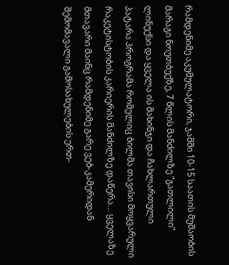რამდენიმე აკუმულატორი, ჯამში 10-15 საათის მუშაობის მარაგი ნოუთბუქზე, 7 წლის მანძილზე “გათლილი” ლინუქსი და ყველა ის მახინჯი და ჩახლართული პატარა პროგრამა რომელიც ბილმა თავისი მოყვარული რაკეტისტობის კარიერის მანძილზე დაწერა… ყველაზე მთავარი მაინც რამდენიმე გარე ვებ-კამერიდან შემომავალი გამოსახულების ერთ-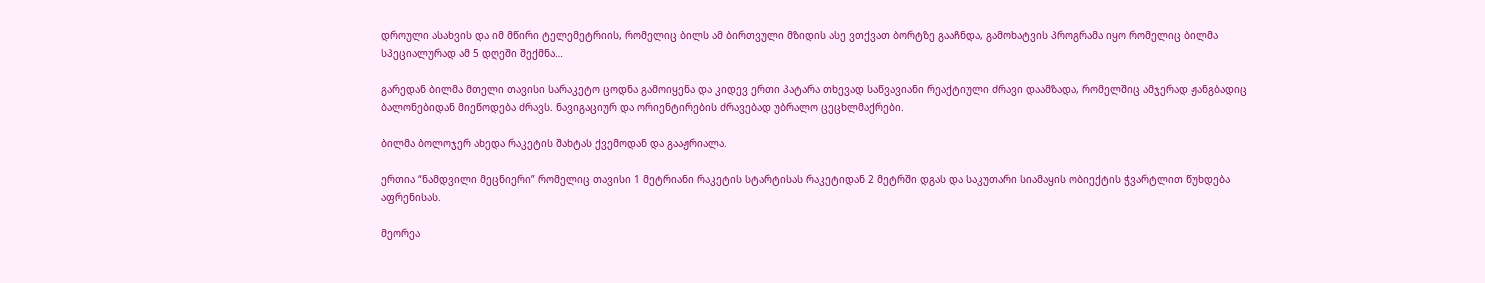დროული ასახვის და იმ მწირი ტელემეტრიის, რომელიც ბილს ამ ბირთვული მზიდის ასე ვთქვათ ბორტზე გააჩნდა, გამოხატვის პროგრამა იყო რომელიც ბილმა სპეციალურად ამ 5 დღეში შექმნა…

გარედან ბილმა მთელი თავისი სარაკეტო ცოდნა გამოიყენა და კიდევ ერთი პატარა თხევად საწვავიანი რეაქტიული ძრავი დაამზადა, რომელშიც ამჯერად ჟანგბადიც ბალონებიდან მიეწოდება ძრავს. ნავიგაციურ და ორიენტირების ძრავებად უბრალო ცეცხლმაქრები.

ბილმა ბოლოჯერ ახედა რაკეტის შახტას ქვემოდან და გააჟრიალა.

ერთია “ნამდვილი მეცნიერი” რომელიც თავისი 1 მეტრიანი რაკეტის სტარტისას რაკეტიდან 2 მეტრში დგას და საკუთარი სიამაყის ობიექტის ჭვარტლით წუხდება აფრენისას.

მეორეა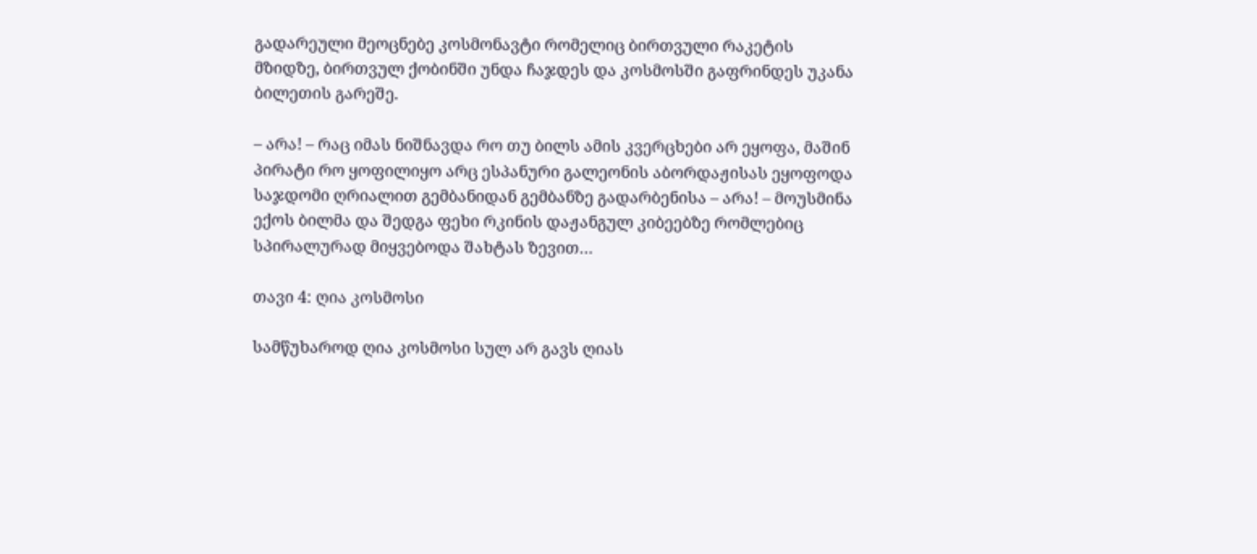გადარეული მეოცნებე კოსმონავტი რომელიც ბირთვული რაკეტის მზიდზე, ბირთვულ ქობინში უნდა ჩაჯდეს და კოსმოსში გაფრინდეს უკანა ბილეთის გარეშე.

– არა! – რაც იმას ნიშნავდა რო თუ ბილს ამის კვერცხები არ ეყოფა, მაშინ პირატი რო ყოფილიყო არც ესპანური გალეონის აბორდაჟისას ეყოფოდა საჯდომი ღრიალით გემბანიდან გემბანზე გადარბენისა – არა! – მოუსმინა ექოს ბილმა და შედგა ფეხი რკინის დაჟანგულ კიბეებზე რომლებიც სპირალურად მიყვებოდა შახტას ზევით…

თავი 4: ღია კოსმოსი

სამწუხაროდ ღია კოსმოსი სულ არ გავს ღიას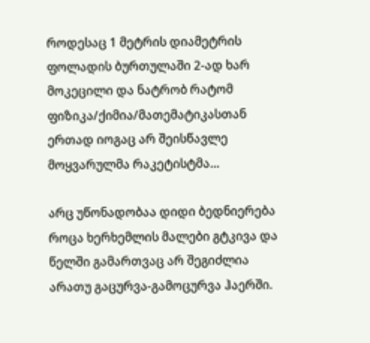როდესაც 1 მეტრის დიამეტრის ფოლადის ბურთულაში 2-ად ხარ მოკეცილი და ნატრობ რატომ ფიზიკა/ქიმია/მათემატიკასთან ერთად იოგაც არ შეისწავლე მოყვარულმა რაკეტისტმა…

არც უწონადობაა დიდი ბედნიერება როცა ხერხემლის მალები გტკივა და წელში გამართვაც არ შეგიძლია არათუ გაცურვა-გამოცურვა ჰაერში.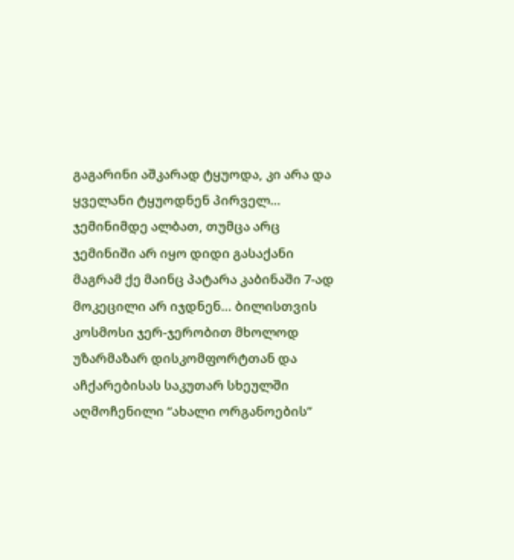გაგარინი აშკარად ტყუოდა, კი არა და ყველანი ტყუოდნენ პირველ… ჯემინიმდე ალბათ, თუმცა არც ჯემინიში არ იყო დიდი გასაქანი მაგრამ ქე მაინც პატარა კაბინაში 7-ად მოკეცილი არ იჯდნენ… ბილისთვის კოსმოსი ჯერ-ჯერობით მხოლოდ უზარმაზარ დისკომფორტთან და აჩქარებისას საკუთარ სხეულში აღმოჩენილი “ახალი ორგანოების”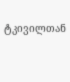ტკივილთან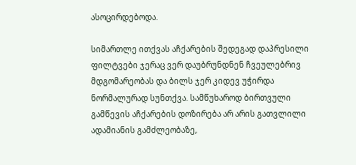ასოცირდებოდა.

სიმართლე ითქვას აჩქარების შედეგად დაპრესილი ფილტვები ჯერაც ვერ დაუბრუნდნენ ჩვეულებრივ მდგომარეობას და ბილს ჯერ კიდევ უჭირდა ნორმალურად სუნთქვა. სამწუხაროდ ბირთვული გამწევის აჩქარების დოზირება არ არის გათვლილი ადამიანის გამძლეობაზე,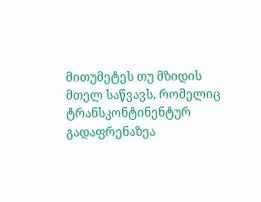მითუმეტეს თუ მზიდის მთელ საწვავს, რომელიც ტრანსკონტინენტურ გადაფრენაზეა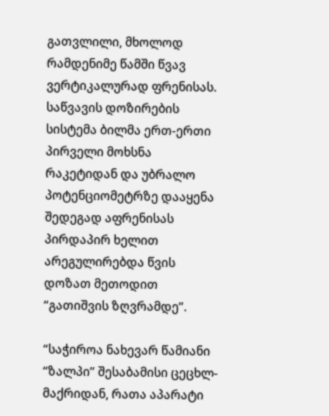გათვლილი, მხოლოდ რამდენიმე წამში წვავ ვერტიკალურად ფრენისას. საწვავის დოზირების სისტემა ბილმა ერთ-ერთი პირველი მოხსნა რაკეტიდან და უბრალო პოტენციომეტრზე დააყენა შედეგად აფრენისას პირდაპირ ხელით არეგულირებდა წვის დოზათ მეთოდით “გათიშვის ზღვრამდე”.

“საჭიროა ნახევარ წამიანი “ზალპი” შესაბამისი ცეცხლ-მაქრიდან, რათა აპარატი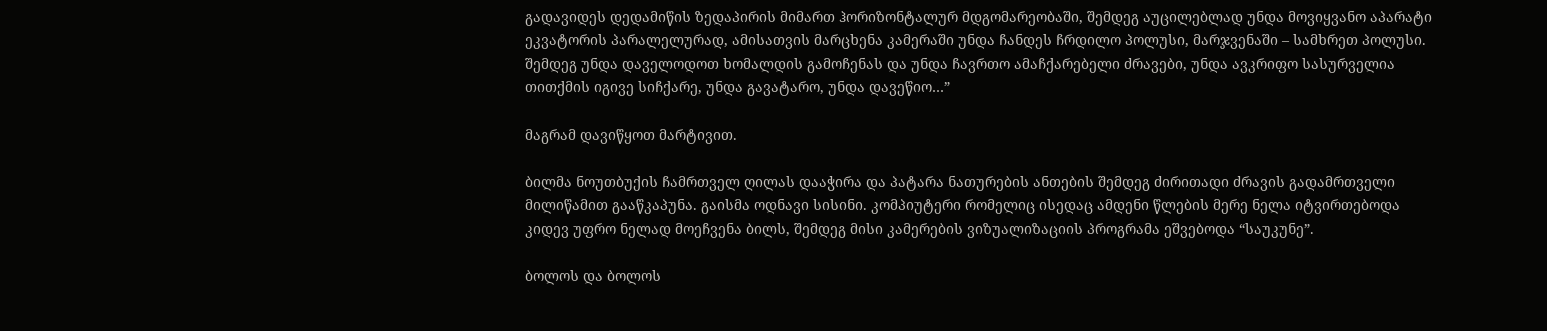გადავიდეს დედამიწის ზედაპირის მიმართ ჰორიზონტალურ მდგომარეობაში, შემდეგ აუცილებლად უნდა მოვიყვანო აპარატი ეკვატორის პარალელურად, ამისათვის მარცხენა კამერაში უნდა ჩანდეს ჩრდილო პოლუსი, მარჯვენაში – სამხრეთ პოლუსი. შემდეგ უნდა დაველოდოთ ხომალდის გამოჩენას და უნდა ჩავრთო ამაჩქარებელი ძრავები, უნდა ავკრიფო სასურველია თითქმის იგივე სიჩქარე, უნდა გავატარო, უნდა დავეწიო…”

მაგრამ დავიწყოთ მარტივით.

ბილმა ნოუთბუქის ჩამრთველ ღილას დააჭირა და პატარა ნათურების ანთების შემდეგ ძირითადი ძრავის გადამრთველი მილიწამით გააწკაპუნა. გაისმა ოდნავი სისინი. კომპიუტერი რომელიც ისედაც ამდენი წლების მერე ნელა იტვირთებოდა კიდევ უფრო ნელად მოეჩვენა ბილს, შემდეგ მისი კამერების ვიზუალიზაციის პროგრამა ეშვებოდა “საუკუნე”.

ბოლოს და ბოლოს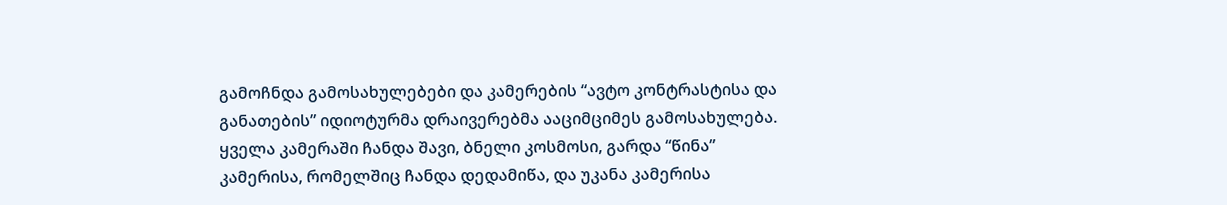გამოჩნდა გამოსახულებები და კამერების “ავტო კონტრასტისა და განათების” იდიოტურმა დრაივერებმა ააციმციმეს გამოსახულება. ყველა კამერაში ჩანდა შავი, ბნელი კოსმოსი, გარდა “წინა” კამერისა, რომელშიც ჩანდა დედამიწა, და უკანა კამერისა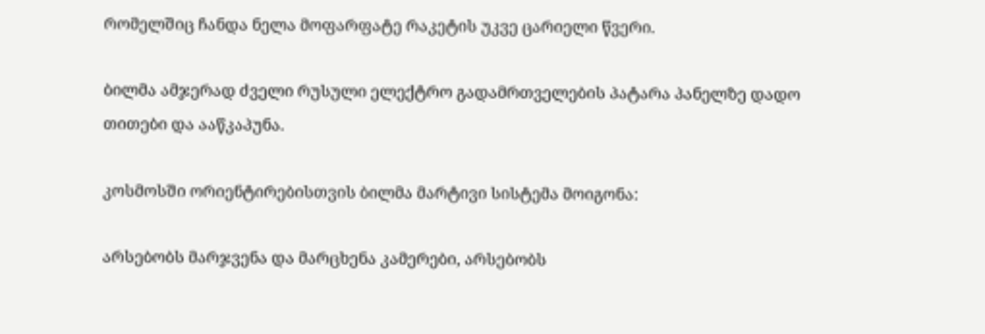რომელშიც ჩანდა ნელა მოფარფატე რაკეტის უკვე ცარიელი წვერი.

ბილმა ამჯერად ძველი რუსული ელექტრო გადამრთველების პატარა პანელზე დადო თითები და ააწკაპუნა.

კოსმოსში ორიენტირებისთვის ბილმა მარტივი სისტემა მოიგონა:

არსებობს მარჯვენა და მარცხენა კამერები, არსებობს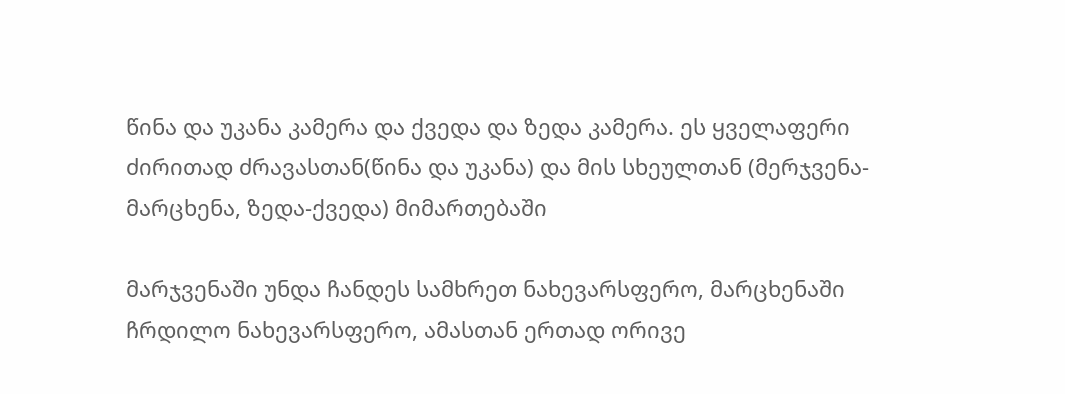წინა და უკანა კამერა და ქვედა და ზედა კამერა. ეს ყველაფერი ძირითად ძრავასთან(წინა და უკანა) და მის სხეულთან (მერჯვენა-მარცხენა, ზედა-ქვედა) მიმართებაში

მარჯვენაში უნდა ჩანდეს სამხრეთ ნახევარსფერო, მარცხენაში ჩრდილო ნახევარსფერო, ამასთან ერთად ორივე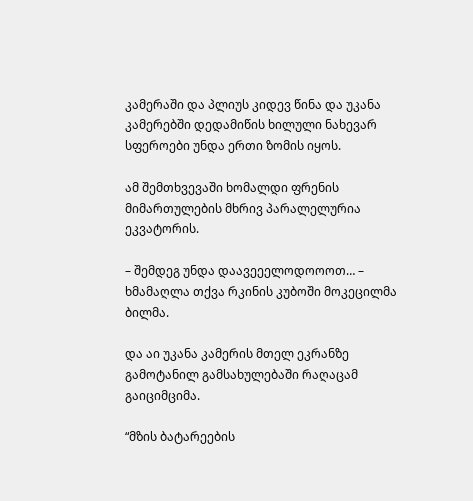კამერაში და პლიუს კიდევ წინა და უკანა კამერებში დედამიწის ხილული ნახევარ სფეროები უნდა ერთი ზომის იყოს.

ამ შემთხვევაში ხომალდი ფრენის მიმართულების მხრივ პარალელურია ეკვატორის.

– შემდეგ უნდა დაავეეელოდოოოთ… – ხმამაღლა თქვა რკინის კუბოში მოკეცილმა ბილმა.

და აი უკანა კამერის მთელ ეკრანზე გამოტანილ გამსახულებაში რაღაცამ გაიციმციმა.

“მზის ბატარეების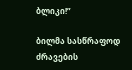ბლიკი!”

ბილმა სასწრაფოდ ძრავების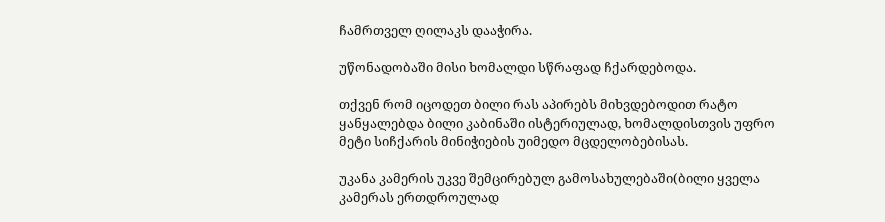ჩამრთველ ღილაკს დააჭირა.

უწონადობაში მისი ხომალდი სწრაფად ჩქარდებოდა.

თქვენ რომ იცოდეთ ბილი რას აპირებს მიხვდებოდით რატო ყანყალებდა ბილი კაბინაში ისტერიულად, ხომალდისთვის უფრო მეტი სიჩქარის მინიჭიების უიმედო მცდელობებისას.

უკანა კამერის უკვე შემცირებულ გამოსახულებაში(ბილი ყველა კამერას ერთდროულად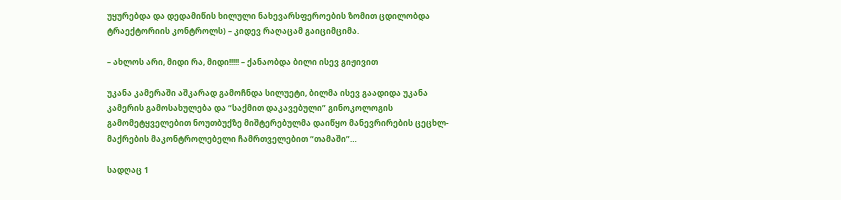უყურებდა და დედამიწის ხილული ნახევარსფეროების ზომით ცდილობდა ტრაექტორიის კონტროლს) – კიდევ რაღაცამ გაიციმციმა.

– ახლოს არი, მიდი რა, მიდი!!!!! – ქანაობდა ბილი ისევ გიჟივით

უკანა კამერაში აშკარად გამოჩნდა სილუეტი, ბილმა ისევ გაადიდა უკანა კამერის გამოსახულება და “საქმით დაკავებული” გინოკოლოგის გამომეტყველებით ნოუთბუქზე მიშტერებულმა დაიწყო მანევრირების ცეცხლ-მაქრების მაკონტროლებელი ჩამრთველებით “თამაში”…

სადღაც 1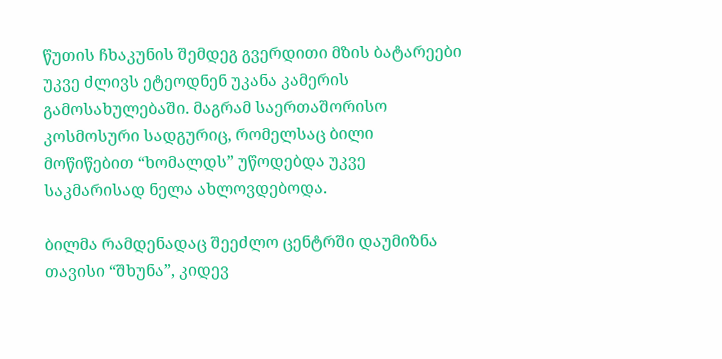წუთის ჩხაკუნის შემდეგ გვერდითი მზის ბატარეები უკვე ძლივს ეტეოდნენ უკანა კამერის გამოსახულებაში. მაგრამ საერთაშორისო კოსმოსური სადგურიც, რომელსაც ბილი მოწიწებით “ხომალდს” უწოდებდა უკვე საკმარისად ნელა ახლოვდებოდა.

ბილმა რამდენადაც შეეძლო ცენტრში დაუმიზნა თავისი “შხუნა”, კიდევ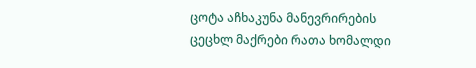ცოტა აჩხაკუნა მანევრირების ცეცხლ მაქრები რათა ხომალდი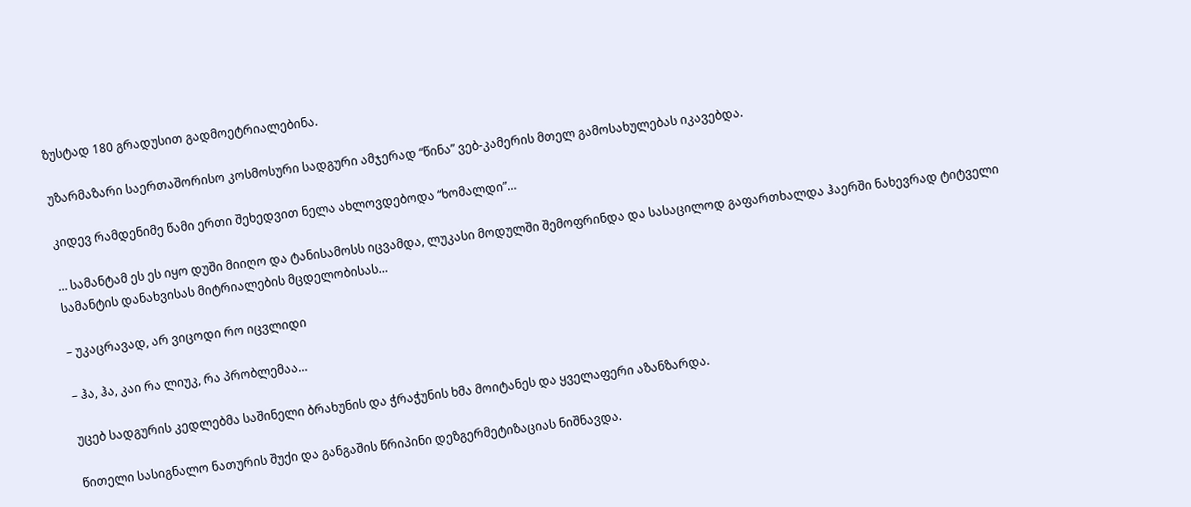ზუსტად 180 გრადუსით გადმოეტრიალებინა.

უზარმაზარი საერთაშორისო კოსმოსური სადგური ამჯერად “წინა” ვებ-კამერის მთელ გამოსახულებას იკავებდა.

კიდევ რამდენიმე წამი ერთი შეხედვით ნელა ახლოვდებოდა “ხომალდი”…

… სამანტამ ეს ეს იყო დუში მიიღო და ტანისამოსს იცვამდა, ლუკასი მოდულში შემოფრინდა და სასაცილოდ გაფართხალდა ჰაერში ნახევრად ტიტველი სამანტის დანახვისას მიტრიალების მცდელობისას…

– უკაცრავად, არ ვიცოდი რო იცვლიდი

– ჰა, ჰა, კაი რა ლიუკ, რა პრობლემაა…

უცებ სადგურის კედლებმა საშინელი ბრახუნის და ჭრაჭუნის ხმა მოიტანეს და ყველაფერი აზანზარდა.

წითელი სასიგნალო ნათურის შუქი და განგაშის წრიპინი დეზგერმეტიზაციას ნიშნავდა.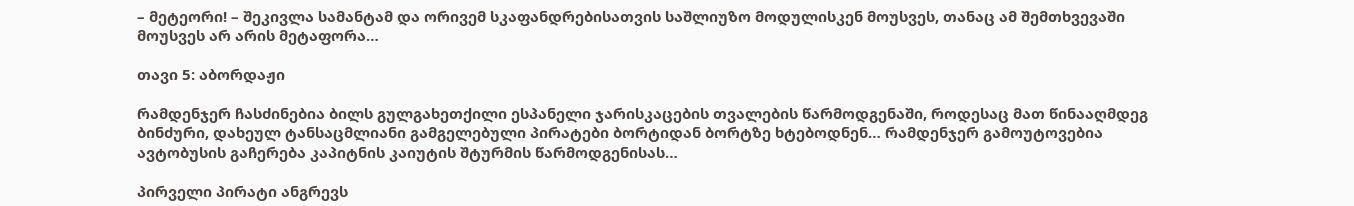– მეტეორი! – შეკივლა სამანტამ და ორივემ სკაფანდრებისათვის საშლიუზო მოდულისკენ მოუსვეს, თანაც ამ შემთხვევაში მოუსვეს არ არის მეტაფორა…

თავი 5: აბორდაჟი

რამდენჯერ ჩასძინებია ბილს გულგახეთქილი ესპანელი ჯარისკაცების თვალების წარმოდგენაში, როდესაც მათ წინააღმდეგ ბინძური, დახეულ ტანსაცმლიანი გამგელებული პირატები ბორტიდან ბორტზე ხტებოდნენ… რამდენჯერ გამოუტოვებია ავტობუსის გაჩერება კაპიტნის კაიუტის შტურმის წარმოდგენისას…

პირველი პირატი ანგრევს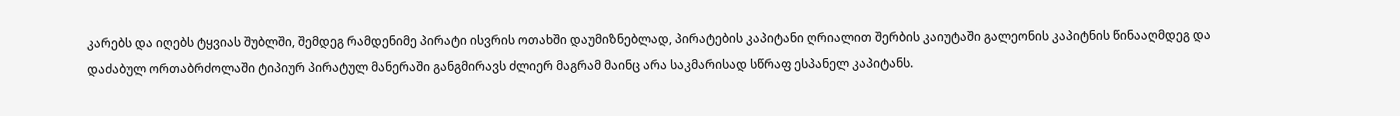კარებს და იღებს ტყვიას შუბლში, შემდეგ რამდენიმე პირატი ისვრის ოთახში დაუმიზნებლად, პირატების კაპიტანი ღრიალით შერბის კაიუტაში გალეონის კაპიტნის წინააღმდეგ და დაძაბულ ორთაბრძოლაში ტიპიურ პირატულ მანერაში განგმირავს ძლიერ მაგრამ მაინც არა საკმარისად სწრაფ ესპანელ კაპიტანს.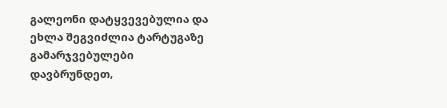გალეონი დატყვევებულია და ეხლა შეგვიძლია ტარტუგაზე გამარჯვებულები დავბრუნდეთ,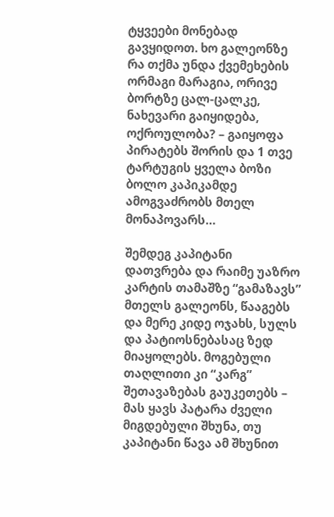ტყვეები მონებად გავყიდოთ. ხო გალეონზე რა თქმა უნდა ქვემეხების ორმაგი მარაგია, ორივე ბორტზე ცალ-ცალკე, ნახევარი გაიყიდება, ოქროულობა? – გაიყოფა პირატებს შორის და 1 თვე ტარტუგის ყველა ბოზი ბოლო კაპიკამდე ამოგვაძრობს მთელ მონაპოვარს…

შემდეგ კაპიტანი დათვრება და რაიმე უაზრო კარტის თამაშზე “გამაზავს” მთელს გალეონს, წააგებს და მერე კიდე ოჯახს, სულს და პატიოსნებასაც ზედ მიაყოლებს. მოგებული თაღლითი კი “კარგ” შეთავაზებას გაუკეთებს – მას ყავს პატარა ძველი მიგდებული შხუნა, თუ კაპიტანი წავა ამ შხუნით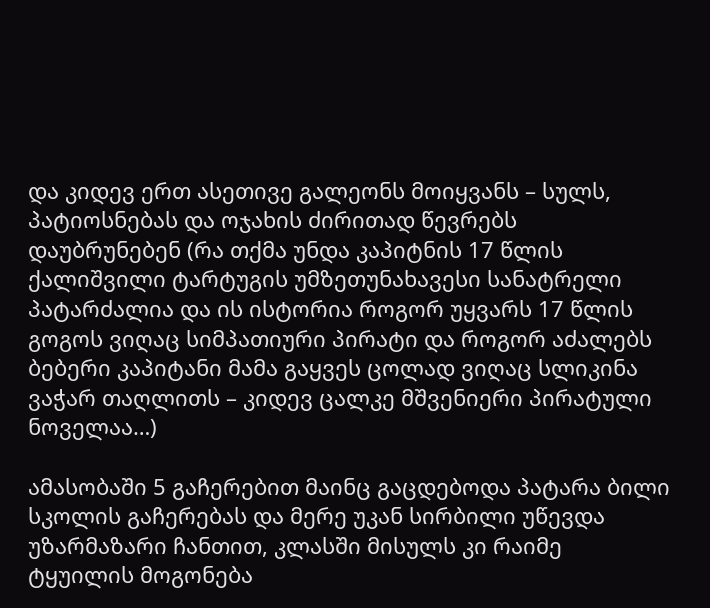და კიდევ ერთ ასეთივე გალეონს მოიყვანს – სულს, პატიოსნებას და ოჯახის ძირითად წევრებს დაუბრუნებენ (რა თქმა უნდა კაპიტნის 17 წლის ქალიშვილი ტარტუგის უმზეთუნახავესი სანატრელი პატარძალია და ის ისტორია როგორ უყვარს 17 წლის გოგოს ვიღაც სიმპათიური პირატი და როგორ აძალებს ბებერი კაპიტანი მამა გაყვეს ცოლად ვიღაც სლიკინა ვაჭარ თაღლითს – კიდევ ცალკე მშვენიერი პირატული ნოველაა…)

ამასობაში 5 გაჩერებით მაინც გაცდებოდა პატარა ბილი სკოლის გაჩერებას და მერე უკან სირბილი უწევდა უზარმაზარი ჩანთით, კლასში მისულს კი რაიმე ტყუილის მოგონება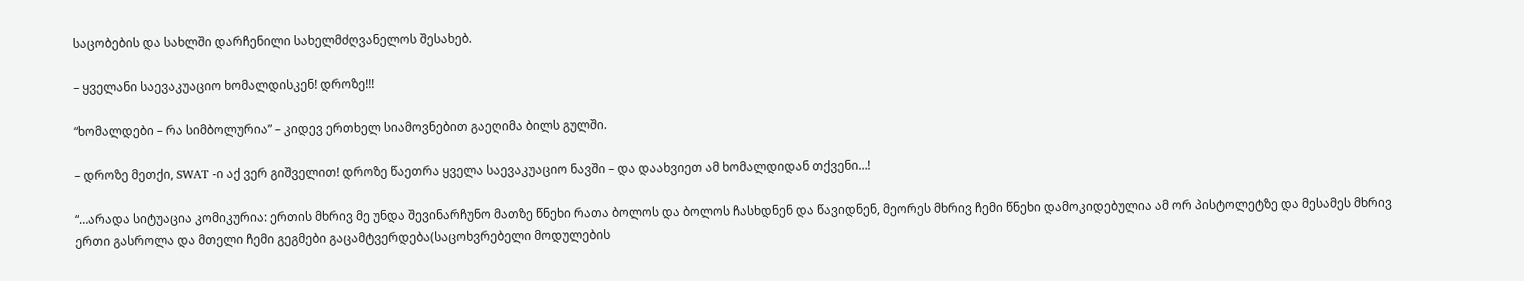საცობების და სახლში დარჩენილი სახელმძღვანელოს შესახებ.

– ყველანი საევაკუაციო ხომალდისკენ! დროზე!!!

“ხომალდები – რა სიმბოლურია” – კიდევ ერთხელ სიამოვნებით გაეღიმა ბილს გულში.

– დროზე მეთქი, SWAT -ი აქ ვერ გიშველით! დროზე წაეთრა ყველა საევაკუაციო ნავში – და დაახვიეთ ამ ხომალდიდან თქვენი…!

“…არადა სიტუაცია კომიკურია: ერთის მხრივ მე უნდა შევინარჩუნო მათზე წნეხი რათა ბოლოს და ბოლოს ჩასხდნენ და წავიდნენ, მეორეს მხრივ ჩემი წნეხი დამოკიდებულია ამ ორ პისტოლეტზე და მესამეს მხრივ ერთი გასროლა და მთელი ჩემი გეგმები გაცამტვერდება(საცოხვრებელი მოდულების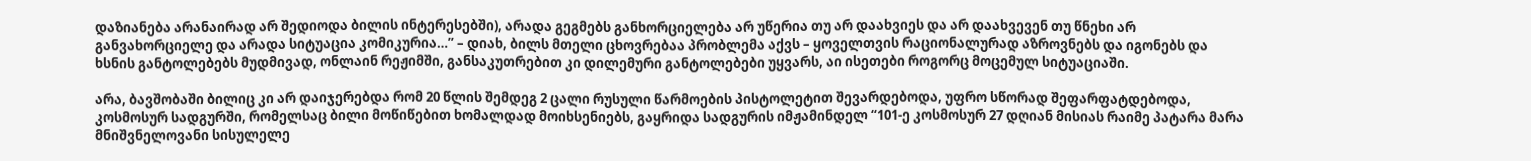დაზიანება არანაირად არ შედიოდა ბილის ინტერესებში), არადა გეგმებს განხორციელება არ უწერია თუ არ დაახვიეს და არ დაახვევენ თუ წნეხი არ განვახორციელე და არადა სიტუაცია კომიკურია…” – დიახ, ბილს მთელი ცხოვრებაა პრობლემა აქვს – ყოველთვის რაციონალურად აზროვნებს და იგონებს და ხსნის განტოლებებს მუდმივად, ონლაინ რეჟიმში, განსაკუთრებით კი დილემური განტოლებები უყვარს, აი ისეთები როგორც მოცემულ სიტუაციაში.

არა, ბავშობაში ბილიც კი არ დაიჯერებდა რომ 20 წლის შემდეგ 2 ცალი რუსული წარმოების პისტოლეტით შევარდებოდა, უფრო სწორად შეფარფატდებოდა, კოსმოსურ სადგურში, რომელსაც ბილი მოწიწებით ხომალდად მოიხსენიებს, გაყრიდა სადგურის იმჟამინდელ “101-ე კოსმოსურ 27 დღიან მისიას რაიმე პატარა მარა მნიშვნელოვანი სისულელე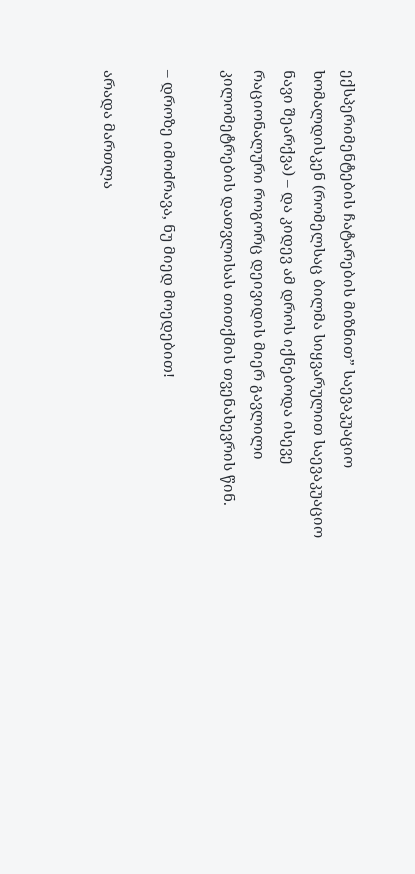ექსპერიმენტების ჩატარების მიზნით” საევაკუაციო ხომალდისკენ (რომელსაც ბილმა სიყვარულით საევაკუაციო ნავი შეარქვა) – და კიდევ ამ დროს იქნებოდა ისევე რაციონალური როგორც დეივიდის მიერ გავლილი კილომეტრების დათვლისას თითქმის თვენახევრის წინ.

– დროზე იმოძრავა, ნუ მიედ მოედებით!

არადა მართლა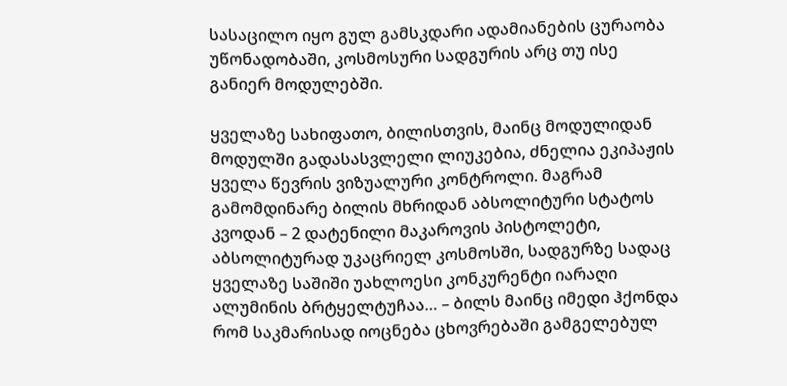სასაცილო იყო გულ გამსკდარი ადამიანების ცურაობა უწონადობაში, კოსმოსური სადგურის არც თუ ისე განიერ მოდულებში.

ყველაზე სახიფათო, ბილისთვის, მაინც მოდულიდან მოდულში გადასასვლელი ლიუკებია, ძნელია ეკიპაჟის ყველა წევრის ვიზუალური კონტროლი. მაგრამ გამომდინარე ბილის მხრიდან აბსოლიტური სტატოს კვოდან – 2 დატენილი მაკაროვის პისტოლეტი, აბსოლიტურად უკაცრიელ კოსმოსში, სადგურზე სადაც ყველაზე საშიში უახლოესი კონკურენტი იარაღი ალუმინის ბრტყელტუჩაა… – ბილს მაინც იმედი ჰქონდა რომ საკმარისად იოცნება ცხოვრებაში გამგელებულ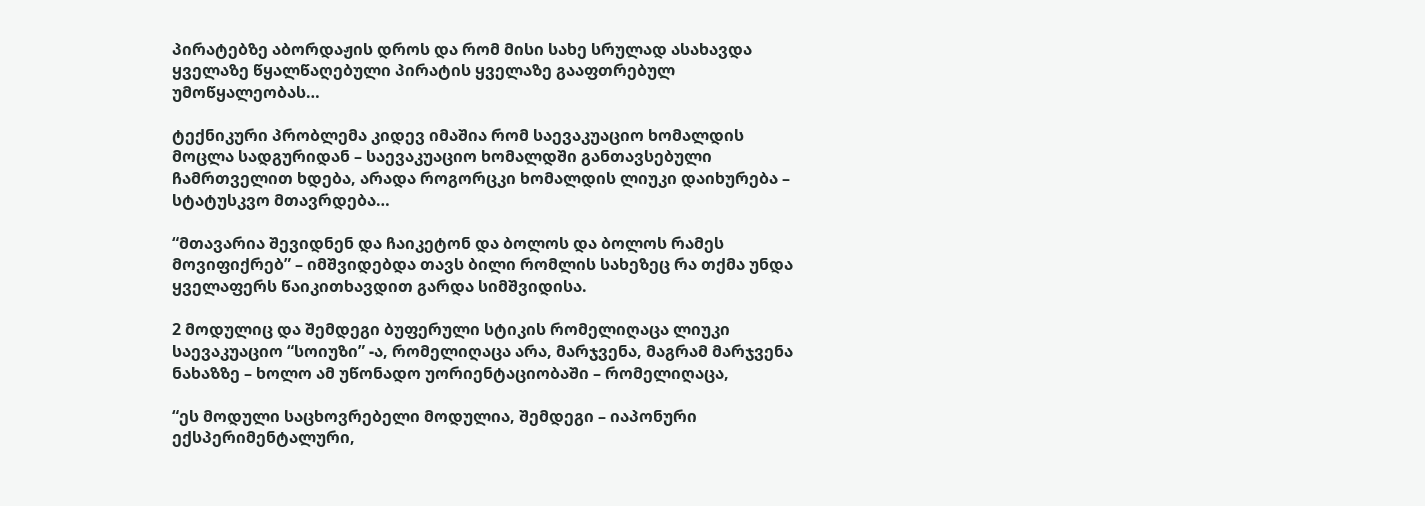პირატებზე აბორდაჟის დროს და რომ მისი სახე სრულად ასახავდა ყველაზე წყალწაღებული პირატის ყველაზე გააფთრებულ უმოწყალეობას…

ტექნიკური პრობლემა კიდევ იმაშია რომ საევაკუაციო ხომალდის მოცლა სადგურიდან – საევაკუაციო ხომალდში განთავსებული ჩამრთველით ხდება, არადა როგორცკი ხომალდის ლიუკი დაიხურება – სტატუსკვო მთავრდება…

“მთავარია შევიდნენ და ჩაიკეტონ და ბოლოს და ბოლოს რამეს მოვიფიქრებ” – იმშვიდებდა თავს ბილი რომლის სახეზეც რა თქმა უნდა ყველაფერს წაიკითხავდით გარდა სიმშვიდისა.

2 მოდულიც და შემდეგი ბუფერული სტიკის რომელიღაცა ლიუკი საევაკუაციო “სოიუზი” -ა, რომელიღაცა არა, მარჯვენა, მაგრამ მარჯვენა ნახაზზე – ხოლო ამ უწონადო უორიენტაციობაში – რომელიღაცა,

“ეს მოდული საცხოვრებელი მოდულია, შემდეგი – იაპონური ექსპერიმენტალური,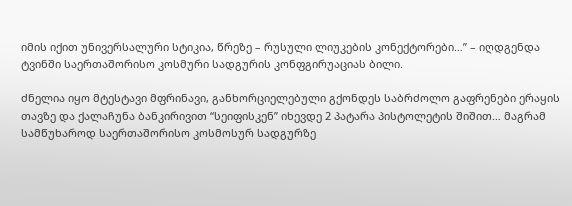იმის იქით უნივერსალური სტიკია, წრეზე – რუსული ლიუკების კონექტორები…” – იღდგენდა ტვინში საერთაშორისო კოსმური სადგურის კონფგირუაციას ბილი.

ძნელია იყო მტესტავი მფრინავი, განხორციელებული გქონდეს საბრძოლო გაფრენები ერაყის თავზე და ქალაჩუნა ბანკირივით “სეიფისკენ” იხევდე 2 პატარა პისტოლეტის შიშით… მაგრამ სამწუხაროდ საერთაშორისო კოსმოსურ სადგურზე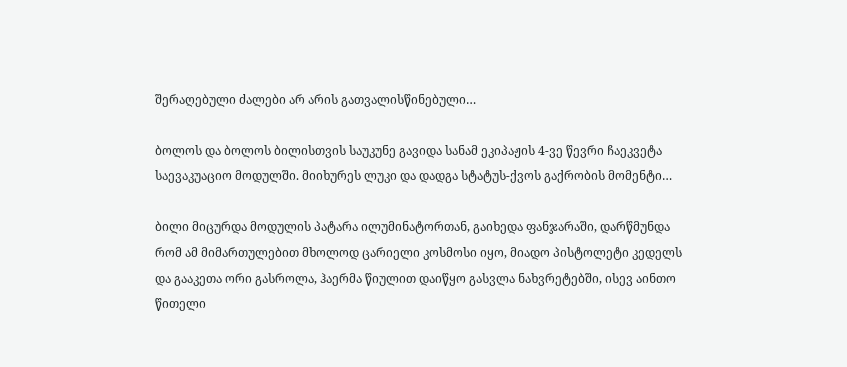შერაღებული ძალები არ არის გათვალისწინებული…

ბოლოს და ბოლოს ბილისთვის საუკუნე გავიდა სანამ ეკიპაჟის 4-ვე წევრი ჩაეკვეტა საევაკუაციო მოდულში. მიიხურეს ლუკი და დადგა სტატუს-ქვოს გაქრობის მომენტი…

ბილი მიცურდა მოდულის პატარა ილუმინატორთან, გაიხედა ფანჯარაში, დარწმუნდა რომ ამ მიმართულებით მხოლოდ ცარიელი კოსმოსი იყო, მიადო პისტოლეტი კედელს და გააკეთა ორი გასროლა, ჰაერმა წიულით დაიწყო გასვლა ნახვრეტებში, ისევ აინთო წითელი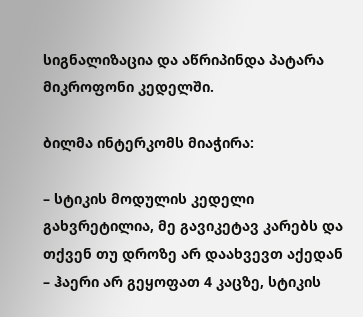სიგნალიზაცია და აწრიპინდა პატარა მიკროფონი კედელში.

ბილმა ინტერკომს მიაჭირა:

– სტიკის მოდულის კედელი გახვრეტილია, მე გავიკეტავ კარებს და თქვენ თუ დროზე არ დაახვევთ აქედან – ჰაერი არ გეყოფათ 4 კაცზე, სტიკის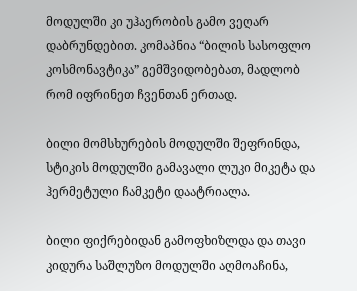მოდულში კი უჰაერობის გამო ვეღარ დაბრუნდებით. კომაპნია “ბილის სასოფლო კოსმონავტიკა” გემშვიდობებათ, მადლობ რომ იფრინეთ ჩვენთან ერთად.

ბილი მომსხურების მოდულში შეფრინდა, სტიკის მოდულში გამავალი ლუკი მიკეტა და ჰერმეტული ჩამკეტი დაატრიალა.

ბილი ფიქრებიდან გამოფხიზლდა და თავი კიდურა საშლუზო მოდულში აღმოაჩინა,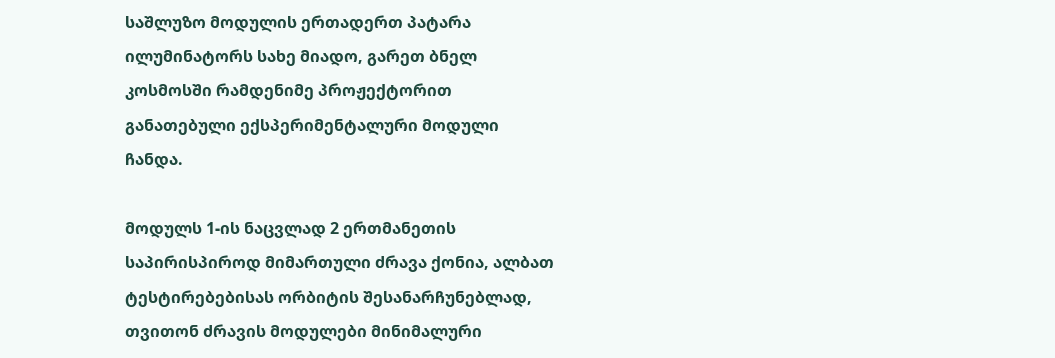საშლუზო მოდულის ერთადერთ პატარა ილუმინატორს სახე მიადო, გარეთ ბნელ კოსმოსში რამდენიმე პროჟექტორით განათებული ექსპერიმენტალური მოდული ჩანდა.

მოდულს 1-ის ნაცვლად 2 ერთმანეთის საპირისპიროდ მიმართული ძრავა ქონია, ალბათ ტესტირებებისას ორბიტის შესანარჩუნებლად, თვითონ ძრავის მოდულები მინიმალური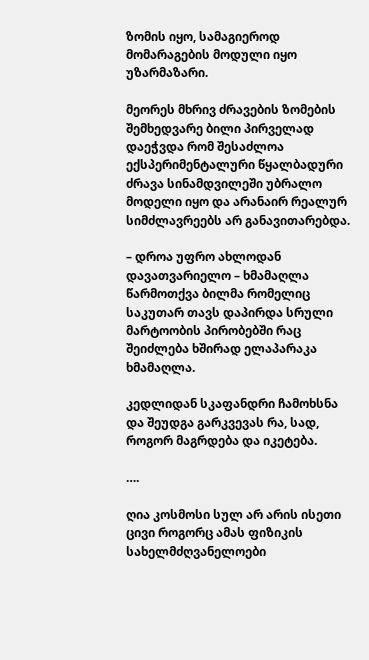ზომის იყო, სამაგიეროდ მომარაგების მოდული იყო უზარმაზარი.

მეორეს მხრივ ძრავების ზომების შემხედვარე ბილი პირველად დაეჭვდა რომ შესაძლოა ექსპერიმენტალური წყალბადური ძრავა სინამდვილეში უბრალო მოდელი იყო და არანაირ რეალურ სიმძლავრეებს არ განავითარებდა.

– დროა უფრო ახლოდან დავათვარიელო – ხმამაღლა წარმოთქვა ბილმა რომელიც საკუთარ თავს დაპირდა სრული მარტოობის პირობებში რაც შეიძლება ხშირად ელაპარაკა ხმამაღლა.

კედლიდან სკაფანდრი ჩამოხსნა და შეუდგა გარკვევას რა, სად, როგორ მაგრდება და იკეტება.

….

ღია კოსმოსი სულ არ არის ისეთი ცივი როგორც ამას ფიზიკის სახელმძღვანელოები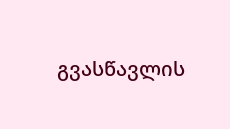გვასწავლის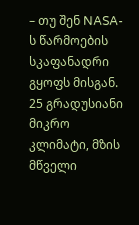– თუ შენ NASA-ს წარმოების სკაფანადრი გყოფს მისგან. 25 გრადუსიანი მიკრო კლიმატი, მზის მწველი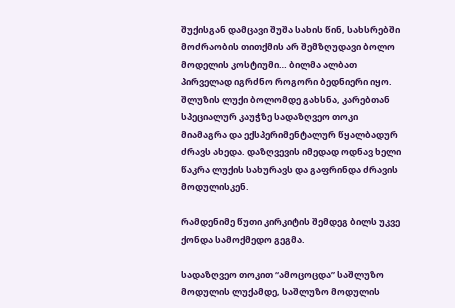შუქისგან დამცავი შუშა სახის წინ, სახსრებში მოძრაობის თითქმის არ შემზღუდავი ბოლო მოდელის კოსტიუმი… ბილმა ალბათ პირველად იგრძნო როგორი ბედნიერი იყო. შლუზის ლუქი ბოლომდე გახსნა, კარებთან სპეციალურ კაუჭზე სადაზღვეო თოკი მიამაგრა და ექსპერიმენტალურ წყალბადურ ძრავს ახედა. დაზღვევის იმედად ოდნავ ხელი წაკრა ლუქის სახურავს და გაფრინდა ძრავის მოდულისკენ.

რამდენიმე წუთი კირკიტის შემდეგ ბილს უკვე ქონდა სამოქმედო გეგმა.

სადაზღვეო თოკით “ამოცოცდა” საშლუზო მოდულის ლუქამდე, საშლუზო მოდულის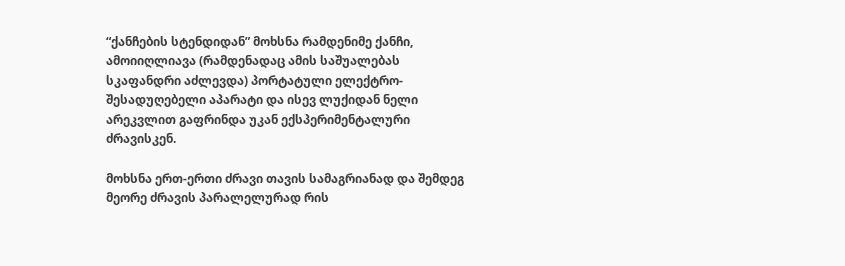“ქანჩების სტენდიდან” მოხსნა რამდენიმე ქანჩი, ამოიიღლიავა (რამდენადაც ამის საშუალებას სკაფანდრი აძლევდა) პორტატული ელექტრო-შესადუღებელი აპარატი და ისევ ლუქიდან ნელი არეკვლით გაფრინდა უკან ექსპერიმენტალური ძრავისკენ.

მოხსნა ერთ-ერთი ძრავი თავის სამაგრიანად და შემდეგ მეორე ძრავის პარალელურად რის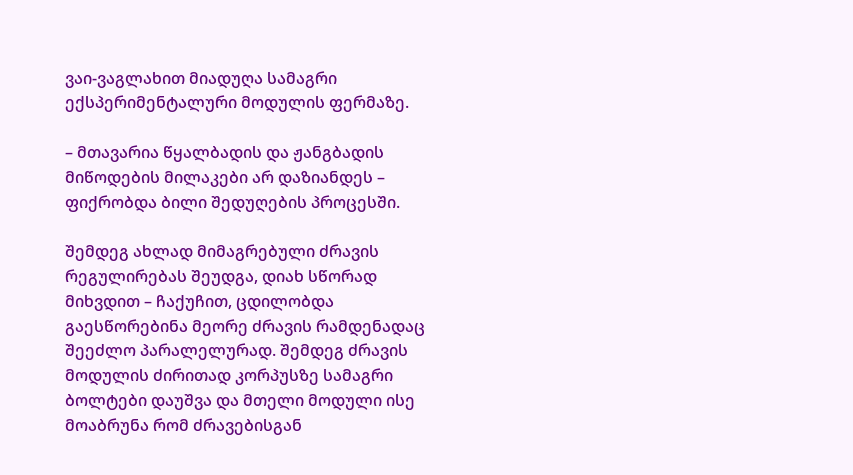ვაი-ვაგლახით მიადუღა სამაგრი ექსპერიმენტალური მოდულის ფერმაზე.

– მთავარია წყალბადის და ჟანგბადის მიწოდების მილაკები არ დაზიანდეს – ფიქრობდა ბილი შედუღების პროცესში.

შემდეგ ახლად მიმაგრებული ძრავის რეგულირებას შეუდგა, დიახ სწორად მიხვდით – ჩაქუჩით, ცდილობდა გაესწორებინა მეორე ძრავის რამდენადაც შეეძლო პარალელურად. შემდეგ ძრავის მოდულის ძირითად კორპუსზე სამაგრი ბოლტები დაუშვა და მთელი მოდული ისე მოაბრუნა რომ ძრავებისგან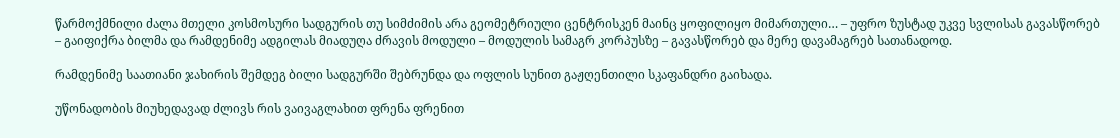წარმოქმნილი ძალა მთელი კოსმოსური სადგურის თუ სიმძიმის არა გეომეტრიული ცენტრისკენ მაინც ყოფილიყო მიმართული… – უფრო ზუსტად უკვე სვლისას გავასწორებ – გაიფიქრა ბილმა და რამდენიმე ადგილას მიადუღა ძრავის მოდული – მოდულის სამაგრ კორპუსზე – გავასწორებ და მერე დავამაგრებ სათანადოდ.

რამდენიმე საათიანი ჯახირის შემდეგ ბილი სადგურში შებრუნდა და ოფლის სუნით გაჟღენთილი სკაფანდრი გაიხადა.

უწონადობის მიუხედავად ძლივს რის ვაივაგლახით ფრენა ფრენით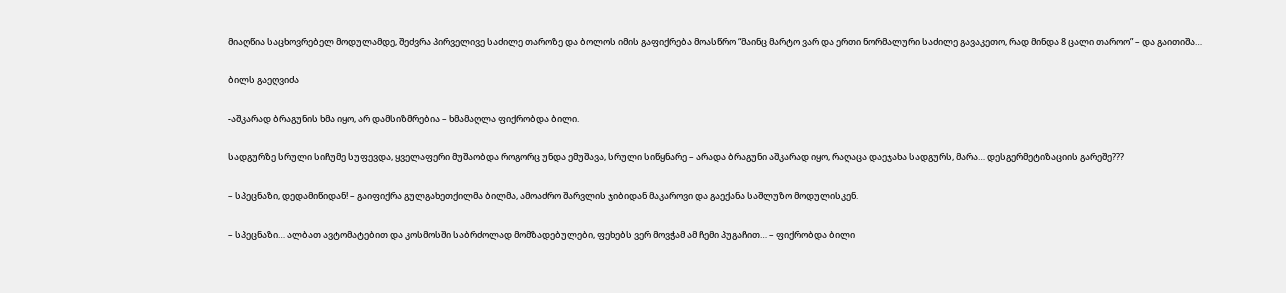მიაღწია საცხოვრებელ მოდულამდე, შეძვრა პირველივე საძილე თაროზე და ბოლოს იმის გაფიქრება მოასწრო “მაინც მარტო ვარ და ერთი ნორმალური საძილე გავაკეთო, რად მინდა 8 ცალი თაროო” – და გაითიშა…

ბილს გაეღვიძა

-აშკარად ბრაგუნის ხმა იყო, არ დამსიზმრებია – ხმამაღლა ფიქრობდა ბილი.

სადგურზე სრული სიჩუმე სუფევდა, ყველაფერი მუშაობდა როგორც უნდა ემუშავა, სრული სიწყნარე – არადა ბრაგუნი აშკარად იყო, რაღაცა დაეჯახა სადგურს, მარა… დესგერმეტიზაციის გარეშე???

– სპეცნაზი, დედამიწიდან! – გაიფიქრა გულგახეთქილმა ბილმა, ამოაძრო შარვლის ჯიბიდან მაკაროვი და გაექანა საშლუზო მოდულისკენ.

– სპეცნაზი… ალბათ ავტომატებით და კოსმოსში საბრძოლად მომზადებულები, ფეხებს ვერ მოვჭამ ამ ჩემი პუგაჩით… – ფიქრობდა ბილი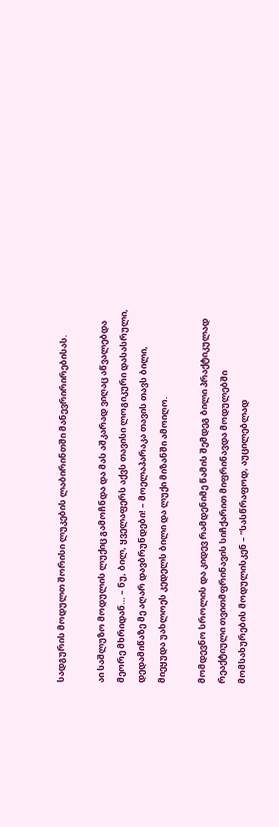სადგურის მოდულთ შორისი ლუკების ლაბირინთში მანევრირირებისას.

აი საშლუზო მოდულის ლუქიც გამოჩნდა და მას აშკარად ვიღაც აწვალებდა მეორე მხრიდან… – ნუ, ბილ, ყველაფერს აქვს თავისი ლოგიკური დასასრული, დედამიწაზე მე აღარ დავბრუნდები! – მოელაპარაკა თავის თავს ბილი, მიეყუდა უახლოეს კედელს ბილი და ლუქი მიზანში ამოიღო.

მომდევნო სროლის და კიდევ რამდენიმე წამის შემდეგ ბილი პრაქტიკულად რეაქტიული თვითმფრინავის სიჩქარით მიფრინავდა მოდულებში მომსახურების მოდულისკენ – “სასწრაფოდ, აუცილებლად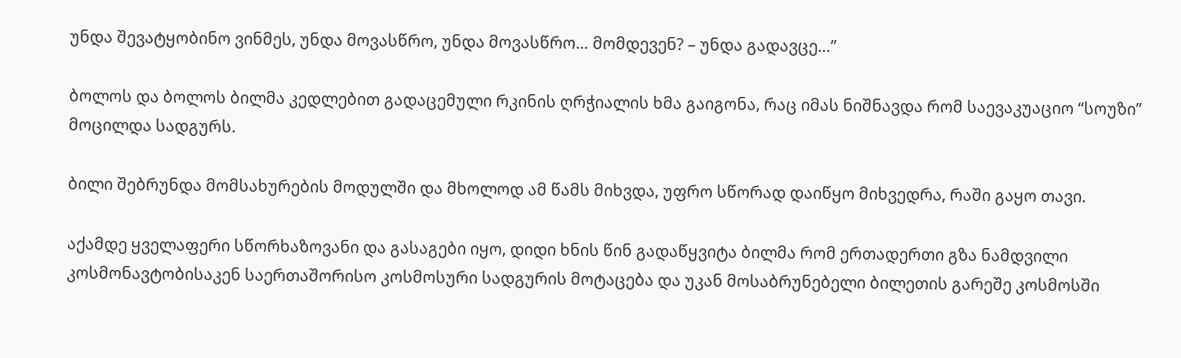უნდა შევატყობინო ვინმეს, უნდა მოვასწრო, უნდა მოვასწრო… მომდევენ? – უნდა გადავცე…”

ბოლოს და ბოლოს ბილმა კედლებით გადაცემული რკინის ღრჭიალის ხმა გაიგონა, რაც იმას ნიშნავდა რომ საევაკუაციო “სოუზი” მოცილდა სადგურს.

ბილი შებრუნდა მომსახურების მოდულში და მხოლოდ ამ წამს მიხვდა, უფრო სწორად დაიწყო მიხვედრა, რაში გაყო თავი.

აქამდე ყველაფერი სწორხაზოვანი და გასაგები იყო, დიდი ხნის წინ გადაწყვიტა ბილმა რომ ერთადერთი გზა ნამდვილი კოსმონავტობისაკენ საერთაშორისო კოსმოსური სადგურის მოტაცება და უკან მოსაბრუნებელი ბილეთის გარეშე კოსმოსში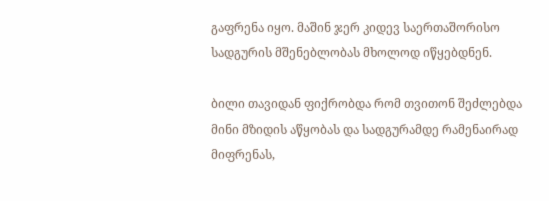გაფრენა იყო. მაშინ ჯერ კიდევ საერთაშორისო სადგურის მშენებლობას მხოლოდ იწყებდნენ.

ბილი თავიდან ფიქრობდა რომ თვითონ შეძლებდა მინი მზიდის აწყობას და სადგურამდე რამენაირად მიფრენას,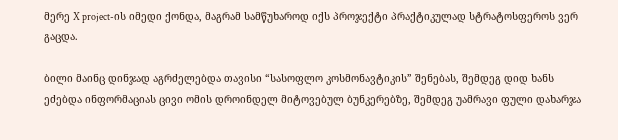მერე X project-ის იმედი ქონდა, მაგრამ სამწუხაროდ იქს პროჯექტი პრაქტიკულად სტრატოსფეროს ვერ გაცდა.

ბილი მაინც დინჯად აგრძელებდა თავისი “სასოფლო კოსმონავტიკის” შენებას, შემდეგ დიდ ხანს ეძებდა ინფორმაციას ცივი ომის დროინდელ მიტოვებულ ბუნკერებზე, შემდეგ უამრავი ფული დახარჯა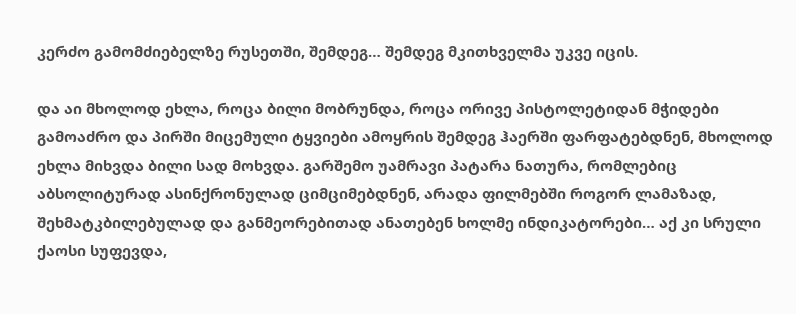კერძო გამომძიებელზე რუსეთში, შემდეგ… შემდეგ მკითხველმა უკვე იცის.

და აი მხოლოდ ეხლა, როცა ბილი მობრუნდა, როცა ორივე პისტოლეტიდან მჭიდები გამოაძრო და პირში მიცემული ტყვიები ამოყრის შემდეგ ჰაერში ფარფატებდნენ, მხოლოდ ეხლა მიხვდა ბილი სად მოხვდა. გარშემო უამრავი პატარა ნათურა, რომლებიც აბსოლიტურად ასინქრონულად ციმციმებდნენ, არადა ფილმებში როგორ ლამაზად, შეხმატკბილებულად და განმეორებითად ანათებენ ხოლმე ინდიკატორები… აქ კი სრული ქაოსი სუფევდა,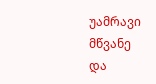უამრავი მწვანე და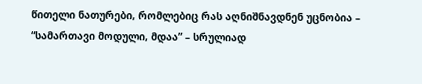წითელი ნათურები, რომლებიც რას აღნიშნავდნენ უცნობია – “სამართავი მოდული, მდაა” – სრულიად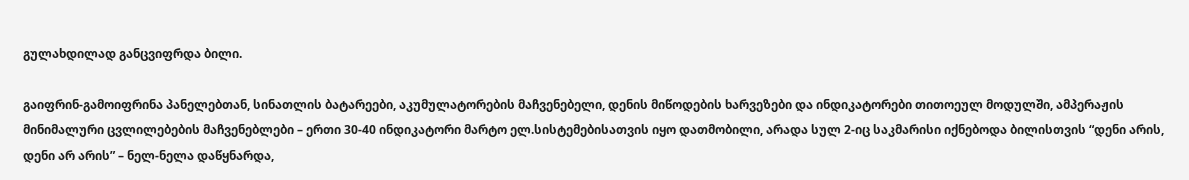გულახდილად განცვიფრდა ბილი.

გაიფრინ-გამოიფრინა პანელებთან, სინათლის ბატარეები, აკუმულატორების მაჩვენებელი, დენის მიწოდების ხარვეზები და ინდიკატორები თითოეულ მოდულში, ამპერაჟის მინიმალური ცვლილებების მაჩვენებლები – ერთი 30-40 ინდიკატორი მარტო ელ.სისტემებისათვის იყო დათმობილი, არადა სულ 2-იც საკმარისი იქნებოდა ბილისთვის “დენი არის, დენი არ არის” – ნელ-ნელა დაწყნარდა,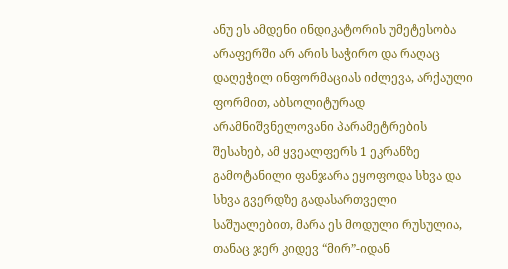ანუ ეს ამდენი ინდიკატორის უმეტესობა არაფერში არ არის საჭირო და რაღაც დაღეჭილ ინფორმაციას იძლევა, არქაული ფორმით, აბსოლიტურად არამნიშვნელოვანი პარამეტრების შესახებ, ამ ყვეალფერს 1 ეკრანზე გამოტანილი ფანჯარა ეყოფოდა სხვა და სხვა გვერდზე გადასართველი საშუალებით, მარა ეს მოდული რუსულია, თანაც ჯერ კიდევ “მირ”-იდან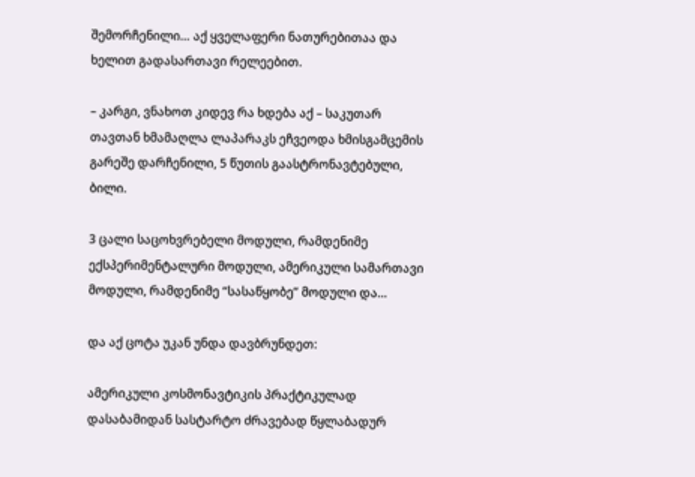შემორჩენილი… აქ ყველაფერი ნათურებითაა და ხელით გადასართავი რელეებით.

– კარგი, ვნახოთ კიდევ რა ხდება აქ – საკუთარ თავთან ხმამაღლა ლაპარაკს ეჩვეოდა ხმისგამცემის გარეშე დარჩენილი, 5 წუთის გაასტრონავტებული, ბილი.

3 ცალი საცოხვრებელი მოდული, რამდენიმე ექსპერიმენტალური მოდული, ამერიკული სამართავი მოდული, რამდენიმე “სასაწყობე” მოდული და…

და აქ ცოტა უკან უნდა დავბრუნდეთ:

ამერიკული კოსმონავტიკის პრაქტიკულად დასაბამიდან სასტარტო ძრავებად წყლაბადურ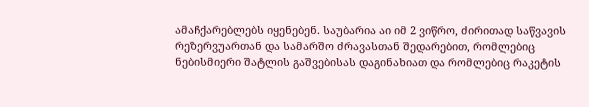ამაჩქარებლებს იყენებენ. საუბარია აი იმ 2 ვიწრო, ძირითად საწვავის რეზერვუართან და სამარშო ძრავასთან შედარებით, რომლებიც ნებისმიერი შატლის გაშვებისას დაგინახიათ და რომლებიც რაკეტის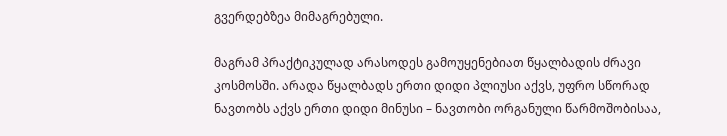გვერდებზეა მიმაგრებული.

მაგრამ პრაქტიკულად არასოდეს გამოუყენებიათ წყალბადის ძრავი კოსმოსში. არადა წყალბადს ერთი დიდი პლიუსი აქვს, უფრო სწორად ნავთობს აქვს ერთი დიდი მინუსი – ნავთობი ორგანული წარმოშობისაა,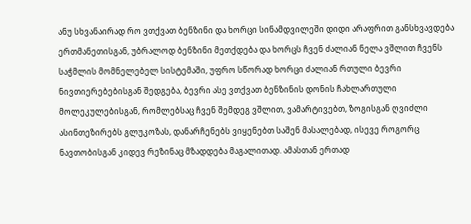ანუ სხვანაირად რო ვთქვათ ბენზინი და ხორცი სინამდვილეში დიდი არაფრით განსხვავდება ერთმანეთისგან, უბრალოდ ბენზინი მეთქდება და ხორცს ჩვენ ძალიან ნელა ვშლით ჩვენს საჭმლის მომნელებელ სისტემაში, უფრო სწორად ხორცი ძალიან რთული ბევრი ნივთიერებებისგან შედგება, ბევრი ასე ვთქვათ ბენზინის დონის ჩახლართული მოლეკულებისგან, რომლებსაც ჩვენ შემდეგ ვშლით, ვამარტივებთ, ზოგისგან ღვიძლი ასინთეზირებს გლუკოზას, დანარჩენებს ვიყენებთ საშენ მასალებად, ისევე როგორც ნავთობისგან კიდევ რეზინაც მზადდება მაგალითად. ამასთან ერთად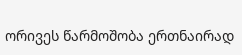ორივეს წარმოშობა ერთნაირად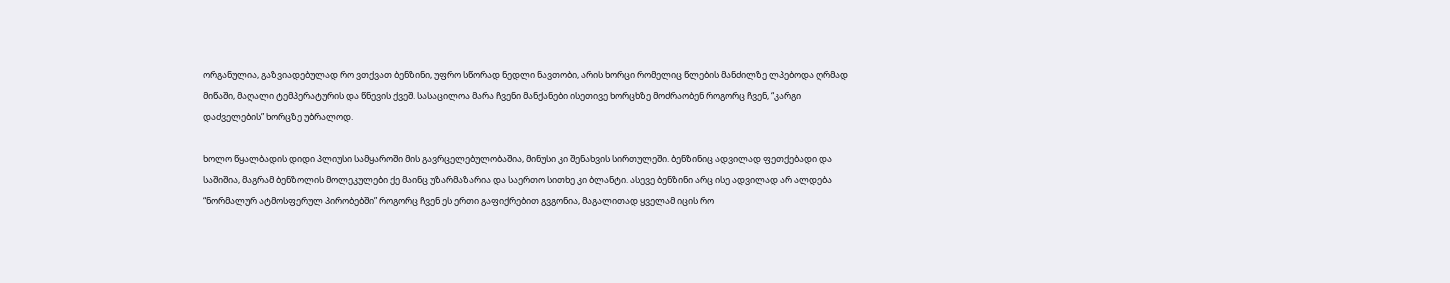ორგანულია, გაზვიადებულად რო ვთქვათ ბენზინი, უფრო სწორად ნედლი ნავთობი, არის ხორცი რომელიც წლების მანძილზე ლპებოდა ღრმად მიწაში, მაღალი ტემპერატურის და წნევის ქვეშ. სასაცილოა მარა ჩვენი მანქანები ისეთივე ხორცხზე მოძრაობენ როგორც ჩვენ, “კარგი დაძველების” ხორცზე უბრალოდ.

ხოლო წყალბადის დიდი პლიუსი სამყაროში მის გავრცელებულობაშია, მინუსი კი შენახვის სირთულეში. ბენზინიც ადვილად ფეთქებადი და საშიშია, მაგრამ ბენზოლის მოლეკულები ქე მაინც უზარმაზარია და საერთო სითხე კი ბლანტი. ასევე ბენზინი არც ისე ადვილად არ ალდება “ნორმალურ ატმოსფერულ პირობებში” როგორც ჩვენ ეს ერთი გაფიქრებით გვგონია, მაგალითად ყველამ იცის რო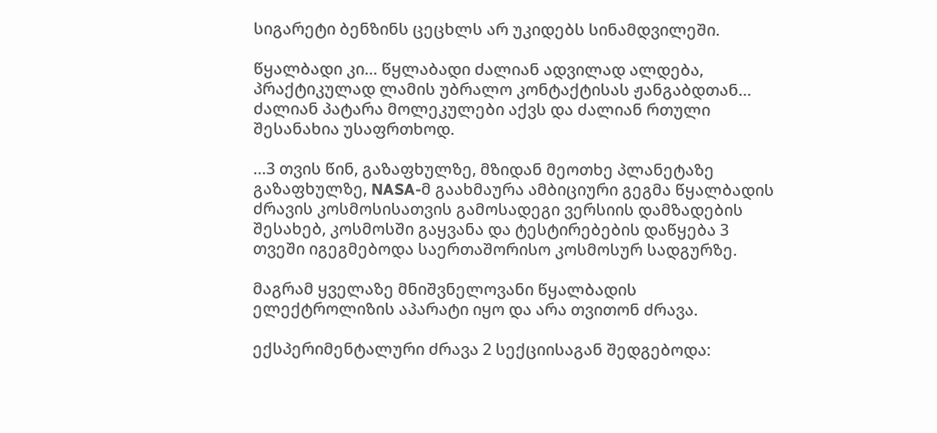სიგარეტი ბენზინს ცეცხლს არ უკიდებს სინამდვილეში.

წყალბადი კი… წყლაბადი ძალიან ადვილად ალდება, პრაქტიკულად ლამის უბრალო კონტაქტისას ჟანგაბდთან… ძალიან პატარა მოლეკულები აქვს და ძალიან რთული შესანახია უსაფრთხოდ.

…3 თვის წინ, გაზაფხულზე, მზიდან მეოთხე პლანეტაზე გაზაფხულზე, NASA-მ გაახმაურა ამბიციური გეგმა წყალბადის ძრავის კოსმოსისათვის გამოსადეგი ვერსიის დამზადების შესახებ, კოსმოსში გაყვანა და ტესტირებების დაწყება 3 თვეში იგეგმებოდა საერთაშორისო კოსმოსურ სადგურზე.

მაგრამ ყველაზე მნიშვნელოვანი წყალბადის ელექტროლიზის აპარატი იყო და არა თვითონ ძრავა.

ექსპერიმენტალური ძრავა 2 სექციისაგან შედგებოდა: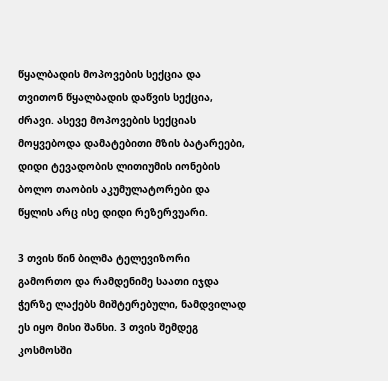წყალბადის მოპოვების სექცია და თვითონ წყალბადის დაწვის სექცია, ძრავი. ასევე მოპოვების სექციას მოყვებოდა დამატებითი მზის ბატარეები, დიდი ტევადობის ლითიუმის იონების ბოლო თაობის აკუმულატორები და წყლის არც ისე დიდი რეზერვუარი.

3 თვის წინ ბილმა ტელევიზორი გამორთო და რამდენიმე საათი იჯდა ჭერზე ლაქებს მიშტერებული, ნამდვილად ეს იყო მისი შანსი. 3 თვის შემდეგ კოსმოსში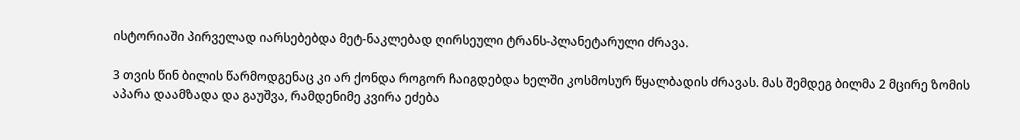ისტორიაში პირველად იარსებებდა მეტ-ნაკლებად ღირსეული ტრანს-პლანეტარული ძრავა.

3 თვის წინ ბილის წარმოდგენაც კი არ ქონდა როგორ ჩაიგდებდა ხელში კოსმოსურ წყალბადის ძრავას. მას შემდეგ ბილმა 2 მცირე ზომის აპარა დაამზადა და გაუშვა, რამდენიმე კვირა ეძება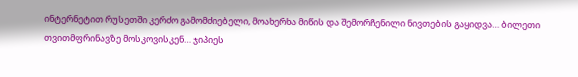ინტერნეტით რუსეთში კერძო გამომძიებელი, მოახერხა მიწის და შემორჩენილი ნივთების გაყიდვა… ბილეთი თვითმფრინავზე მოსკოვისკენ… ჯიპიეს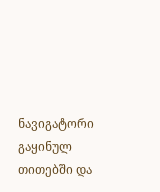ნავიგატორი გაყინულ თითებში და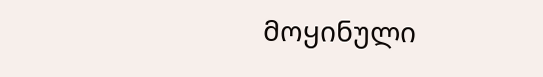მოყინული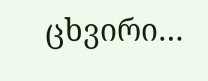ცხვირი…